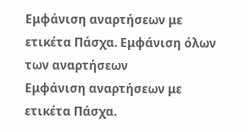Εμφάνιση αναρτήσεων με ετικέτα Πάσχα. Εμφάνιση όλων των αναρτήσεων
Εμφάνιση αναρτήσεων με ετικέτα Πάσχα.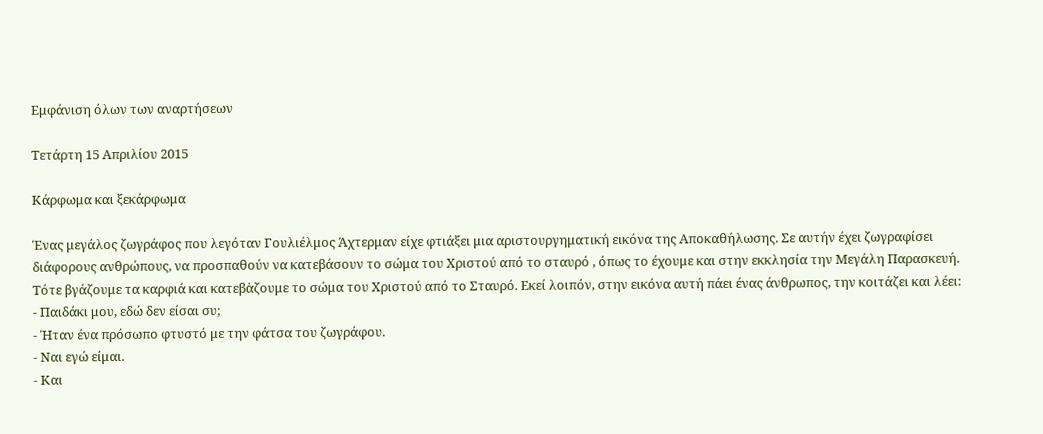Εμφάνιση όλων των αναρτήσεων

Τετάρτη 15 Απριλίου 2015

Κάρφωμα και ξεκάρφωμα

Ένας μεγάλος ζωγράφος που λεγόταν Γουλιέλμος Άχτερμαν είχε φτιάξει μια αριστουργηματική εικόνα της Αποκαθήλωσης. Σε αυτήν έχει ζωγραφίσει διάφορους ανθρώπους, να προσπαθούν να κατεβάσουν το σώμα του Χριστού από το σταυρό , όπως το έχουμε και στην εκκλησία την Μεγάλη Παρασκευή. Τότε βγάζουμε τα καρφιά και κατεβἀζουμε το σώμα του Χριστού από το Σταυρό. Εκεί λοιπόν, στην εικόνα αυτή πάει ένας άνθρωπος, την κοιτάζει και λέει:
- Παιδάκι μου, εδώ δεν είσαι συ;
- Ήταν ένα πρόσωπο φτυστό με την φάτσα του ζωγράφου.
- Ναι εγώ είμαι.
- Και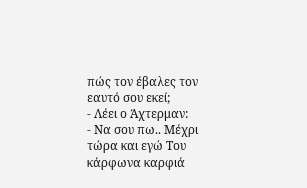πώς τον έβαλες τον εαυτό σου εκεί;
- Λέει ο Άχτερμαν:
- Να σου πω.. Μέχρι τώρα και εγώ Του κάρφωνα καρφιά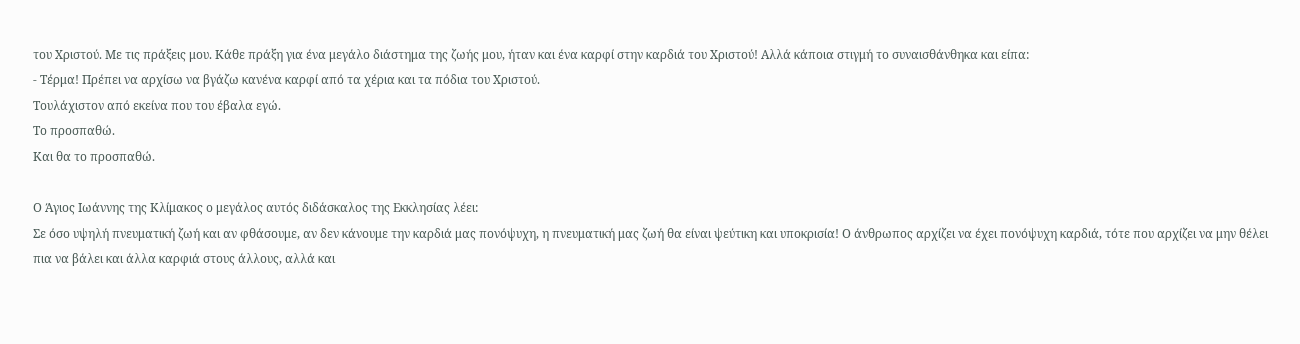του Χριστού. Με τις πράξεις μου. Κάθε πράξη για ένα μεγάλο διάστημα της ζωής μου, ήταν και ένα καρφί στην καρδιά του Χριστού! Αλλά κάποια στιγμή το συναισθάνθηκα και είπα:
- Τέρμα! Πρέπει να αρχίσω να βγάζω κανένα καρφί από τα χέρια και τα πόδια του Χριστού.
Τουλάχιστον από εκείνα που του έβαλα εγώ.
Το προσπαθώ.
Και θα το προσπαθώ.

Ο Άγιος Ιωάννης της Κλίμακος ο μεγάλος αυτός διδάσκαλος της Εκκλησίας λέει:
Σε όσο υψηλή πνευματική ζωή και αν φθάσουμε, αν δεν κάνουμε την καρδιά μας πονόψυχη, η πνευματική μας ζωή θα είναι ψεύτικη και υποκρισία! Ο άνθρωπος αρχίζει να έχει πονόψυχη καρδιά, τότε που αρχίζει να μην θέλει πια να βάλει και άλλα καρφιά στους άλλους, αλλά και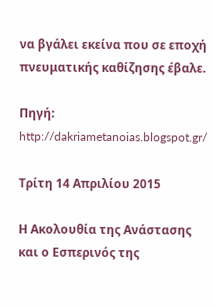να βγάλει εκείνα που σε εποχή πνευματικής καθίζησης έβαλε.

Πηγή: http://dakriametanoias.blogspot.gr/

Τρίτη 14 Απριλίου 2015

Η Ακολουθία της Ανάστασης και ο Εσπερινός της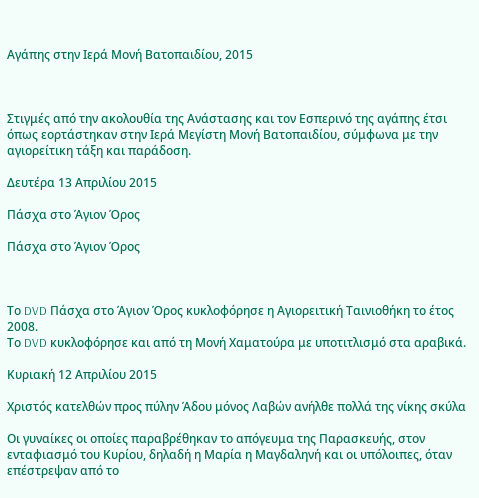Αγάπης στην Ιερά Μονή Βατοπαιδίου, 2015



Στιγμές από την ακολουθία της Ανάστασης και τον Εσπερινό της αγάπης έτσι όπως εορτάστηκαν στην Ιερά Μεγίστη Μονή Βατοπαιδίου, σύμφωνα με την αγιορείτικη τάξη και παράδοση.

Δευτέρα 13 Απριλίου 2015

Πάσχα στο Άγιον Όρος

Πάσχα στο Άγιον Όρος



Το DVD Πάσχα στο Άγιον Όρος κυκλοφόρησε η Αγιορειτική Ταινιοθήκη το έτος 2008.
Το DVD κυκλοφόρησε και από τη Μονή Χαματούρα με υποτιτλισμό στα αραβικά.

Κυριακή 12 Απριλίου 2015

Χριστός κατελθών προς πύλην Άδου μόνος Λαβών ανήλθε πολλά της νίκης σκύλα

Οι γυναίκες οι οποίες παραβρέθηκαν το απόγευμα της Παρασκευής, στον ενταφιασμό του Κυρίου, δηλαδή η Μαρία η Μαγδαληνή και οι υπόλοιπες, όταν επέστρεψαν από το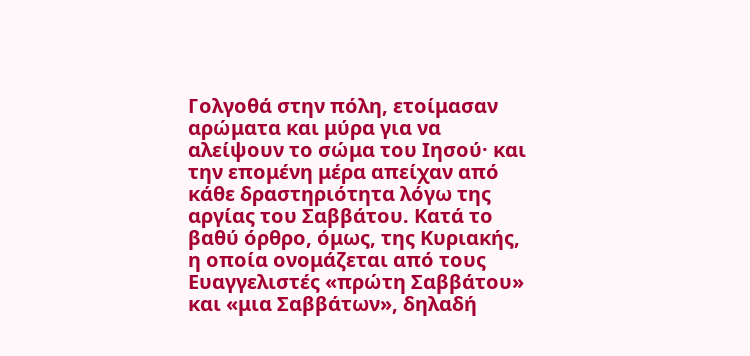Γολγοθά στην πόλη, ετοίμασαν αρώματα και μύρα για να αλείψουν το σώμα του Ιησού· και την επομένη μέρα απείχαν από κάθε δραστηριότητα λόγω της αργίας του Σαββάτου. Κατά το βαθύ όρθρο, όμως, της Κυριακής, η οποία ονομάζεται από τους Ευαγγελιστές «πρώτη Σαββάτου» και «μια Σαββάτων», δηλαδή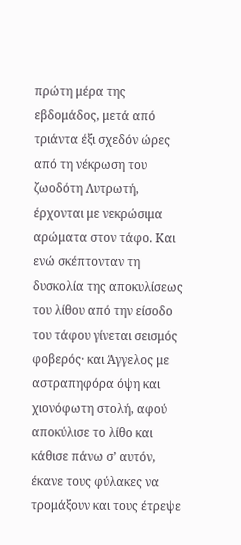πρώτη μέρα της εβδομάδος, μετά από τριάντα έξι σχεδόν ώρες από τη νέκρωση του ζωοδότη Λυτρωτή, έρχονται με νεκρώσιμα αρώματα στον τάφο. Και ενώ σκέπτονταν τη δυσκολία της αποκυλίσεως του λίθου από την είσοδο του τάφου γίνεται σεισμός φοβερός· και Άγγελος με αστραπηφόρα όψη και χιονόφωτη στολή, αφού αποκύλισε το λίθο και κάθισε πάνω σ’ αυτόν, έκανε τους φύλακες να τρομάξουν και τους έτρεψε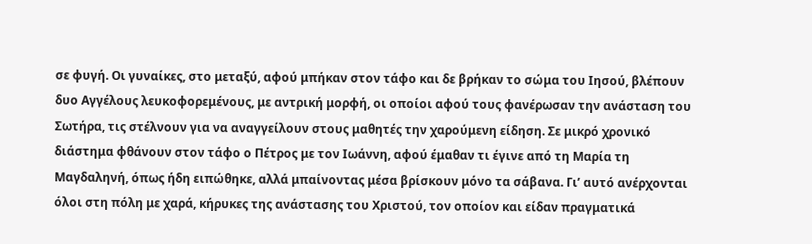σε φυγή. Οι γυναίκες, στο μεταξύ, αφού μπήκαν στον τάφο και δε βρήκαν το σώμα του Ιησού, βλέπουν δυο Αγγέλους λευκοφορεμένους, με αντρική μορφή, οι οποίοι αφού τους φανέρωσαν την ανάσταση του Σωτήρα, τις στέλνουν για να αναγγείλουν στους μαθητές την χαρούμενη είδηση. Σε μικρό χρονικό διάστημα φθάνουν στον τάφο ο Πέτρος με τον Ιωάννη, αφού έμαθαν τι έγινε από τη Μαρία τη Μαγδαληνή, όπως ήδη ειπώθηκε, αλλά μπαίνοντας μέσα βρίσκουν μόνο τα σάβανα. Γι’ αυτό ανέρχονται όλοι στη πόλη με χαρά, κήρυκες της ανάστασης του Χριστού, τον οποίον και είδαν πραγματικά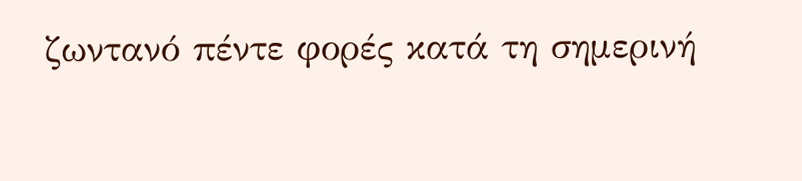ζωντανό πέντε φορές κατά τη σημερινή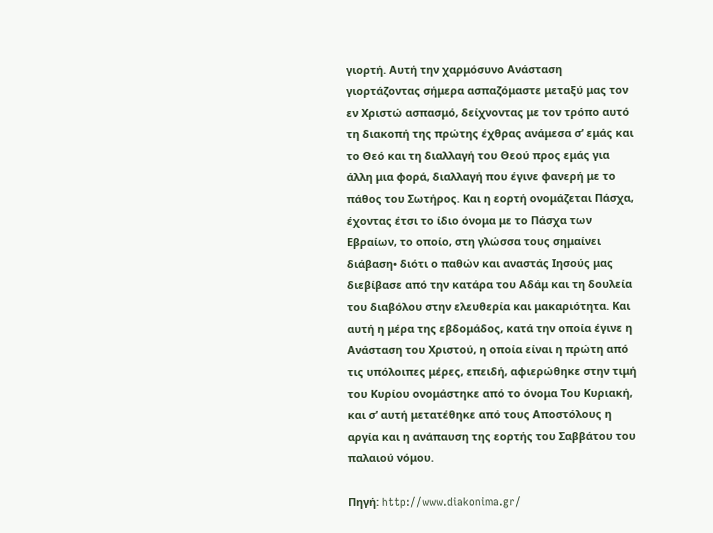γιορτή. Αυτή την χαρμόσυνο Ανάσταση γιορτάζοντας σήμερα ασπαζόμαστε μεταξύ μας τον εν Χριστώ ασπασμό, δείχνοντας με τον τρόπο αυτό τη διακοπή της πρώτης έχθρας ανάμεσα σ’ εμάς και το Θεό και τη διαλλαγή του Θεού προς εμάς για άλλη μια φορά, διαλλαγή που έγινε φανερή με το πάθος του Σωτήρος. Και η εορτή ονομάζεται Πάσχα, έχοντας έτσι το ίδιο όνομα με το Πάσχα των Εβραίων, το οποίο, στη γλώσσα τους σημαίνει διάβαση• διότι ο παθών και αναστάς Ιησούς μας διεβίβασε από την κατάρα του Αδάμ και τη δουλεία του διαβόλου στην ελευθερία και μακαριότητα. Και αυτή η μέρα της εβδομάδος, κατά την οποία έγινε η Ανάσταση του Χριστού, η οποία είναι η πρώτη από τις υπόλοιπες μέρες, επειδή, αφιερώθηκε στην τιμή του Κυρίου ονομάστηκε από το όνομα Του Κυριακή, και σ’ αυτή μετατέθηκε από τους Αποστόλους η αργία και η ανάπαυση της εορτής του Σαββάτου του παλαιού νόμου.

Πηγή: http://www.diakonima.gr/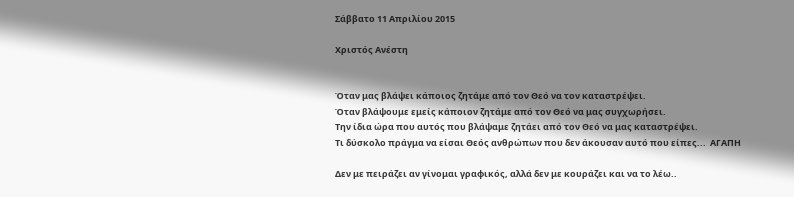Σάββατο 11 Απριλίου 2015

Χριστός Ανέστη


Όταν μας βλάψει κάποιος ζητάμε από τον Θεό να τον καταστρέψει.
Όταν βλάψουμε εμείς κάποιον ζητάμε από τον Θεό να μας συγχωρήσει.
Την ίδια ώρα που αυτός που βλάψαμε ζητάει από τον Θεό να μας καταστρέψει.
Τι δύσκολο πράγμα να είσαι Θεός ανθρώπων που δεν άκουσαν αυτό που είπες...  ΑΓΑΠΗ

Δεν με πειράζει αν γίνομαι γραφικός, αλλά δεν με κουράζει και να το λέω..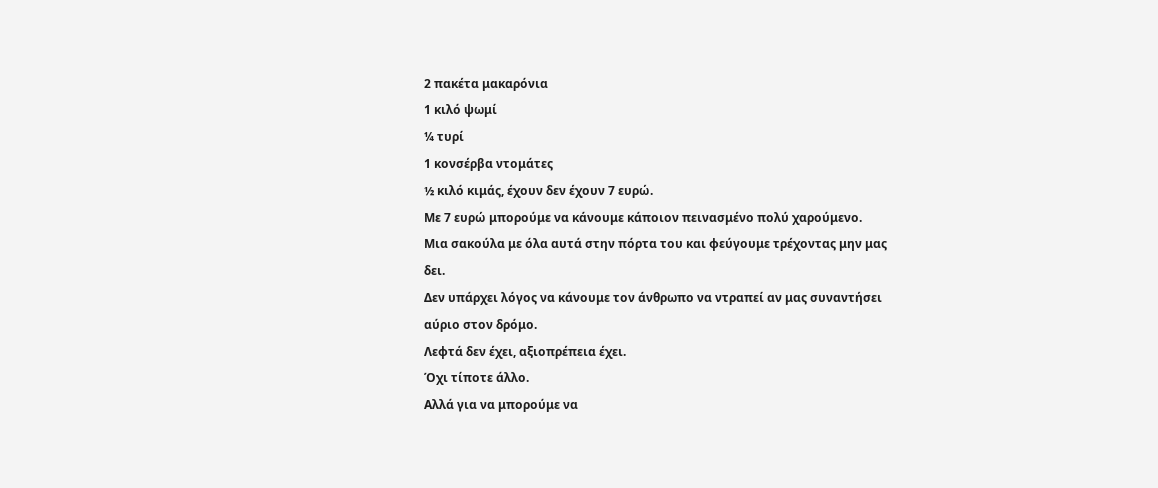2 πακέτα μακαρόνια
1 κιλό ψωμί
¼ τυρί
1 κονσέρβα ντομάτες
½ κιλό κιμάς, έχουν δεν έχουν 7 ευρώ.
Με 7 ευρώ μπορούμε να κάνουμε κάποιον πεινασμένο πολύ χαρούμενο.
Μια σακούλα με όλα αυτά στην πόρτα του και φεύγουμε τρέχοντας μην μας δει.
Δεν υπάρχει λόγος να κάνουμε τον άνθρωπο να ντραπεί αν μας συναντήσει αύριο στον δρόμο.
Λεφτά δεν έχει, αξιοπρέπεια έχει.
Όχι τίποτε άλλο.
Αλλά για να μπορούμε να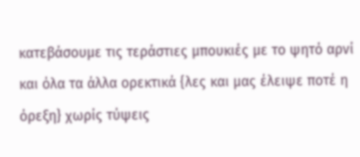κατεβάσουμε τις τεράστιες μπουκιές με το ψητό αρνί και όλα τα άλλα ορεκτικά {λες και μας έλειψε ποτέ η όρεξη} χωρίς τύψεις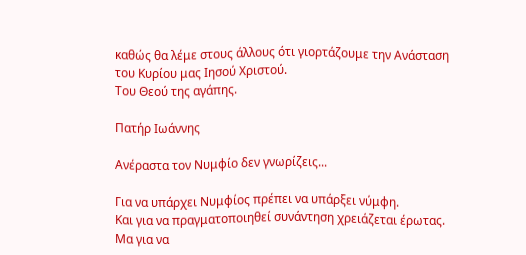καθώς θα λέμε στους άλλους ότι γιορτάζουμε την Ανάσταση του Κυρίου μας Ιησού Χριστού.
Του Θεού της αγάπης.

Πατήρ Ιωάννης

Ανέραστα τον Νυμφίο δεν γνωρίζεις...

Για να υπάρχει Νυμφίος πρέπει να υπάρξει νύμφη.
Και για να πραγματοποιηθεί συνάντηση χρειάζεται έρωτας.
Μα για να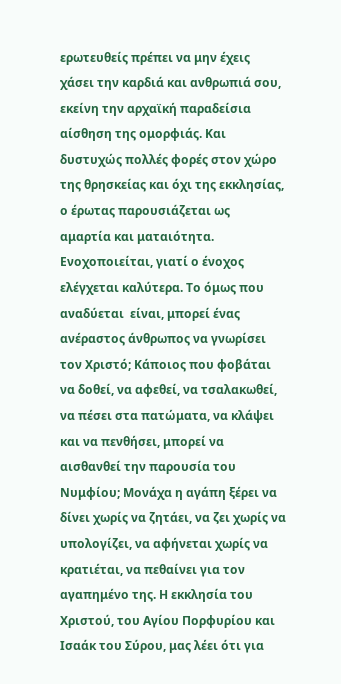ερωτευθείς πρέπει να μην έχεις χάσει την καρδιά και ανθρωπιά σου, εκείνη την αρχαϊκή παραδείσια αίσθηση της ομορφιάς. Και δυστυχώς πολλές φορές στον χώρο της θρησκείας και όχι της εκκλησίας, ο έρωτας παρουσιάζεται ως  αμαρτία και ματαιότητα. Ενοχοποιείται, γιατί ο ένοχος ελέγχεται καλύτερα. Το όμως που αναδύεται  είναι, μπορεί ένας ανέραστος άνθρωπος να γνωρίσει τον Χριστό; Κάποιος που φοβάται να δοθεί, να αφεθεί, να τσαλακωθεί, να πέσει στα πατώματα, να κλάψει και να πενθήσει, μπορεί να αισθανθεί την παρουσία του Νυμφίου; Μονάχα η αγάπη ξέρει να δίνει χωρίς να ζητάει, να ζει χωρίς να υπολογίζει, να αφήνεται χωρίς να κρατιέται, να πεθαίνει για τον αγαπημένο της. Η εκκλησία του Χριστού, του Αγίου Πορφυρίου και Ισαάκ του Σύρου, μας λέει ότι για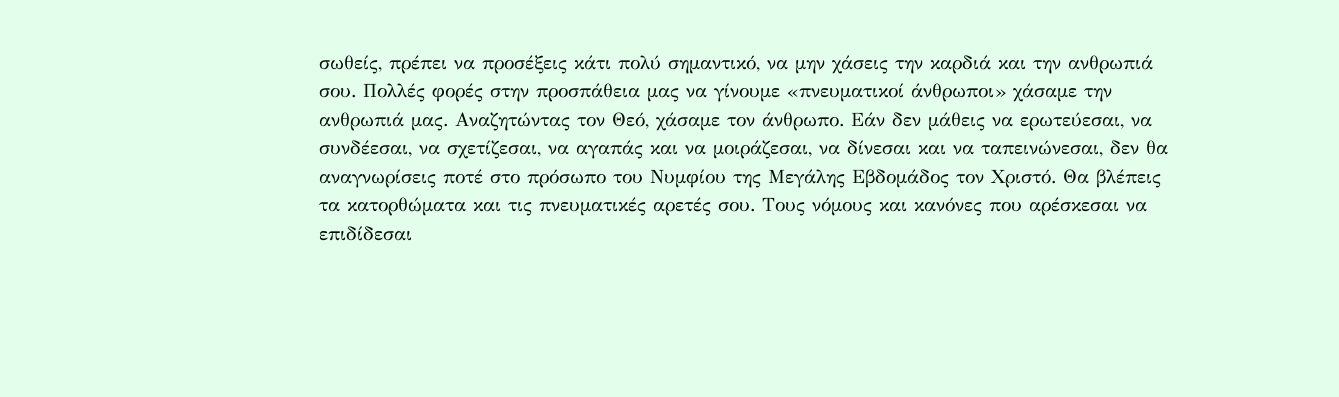σωθείς, πρέπει να προσέξεις κάτι πολύ σημαντικό, να μην χάσεις την καρδιά και την ανθρωπιά σου. Πολλές φορές στην προσπάθεια μας να γίνουμε «πνευματικοί άνθρωποι» χάσαμε την ανθρωπιά μας. Αναζητώντας τον Θεό, χάσαμε τον άνθρωπο. Εάν δεν μάθεις να ερωτεύεσαι, να συνδέεσαι, να σχετίζεσαι, να αγαπάς και να μοιράζεσαι, να δίνεσαι και να ταπεινώνεσαι, δεν θα αναγνωρίσεις ποτέ στο πρόσωπο του Νυμφίου της Μεγάλης Εβδομάδος τον Χριστό. Θα βλέπεις τα κατορθώματα και τις πνευματικές αρετές σου. Τους νόμους και κανόνες που αρέσκεσαι να επιδίδεσαι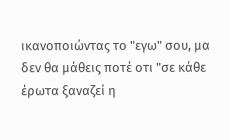ικανοποιώντας το "εγω" σου, μα δεν θα μάθεις ποτέ οτι "σε κάθε έρωτα ξαναζεί η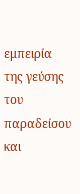εμπειρία της γεύσης του παραδείσου και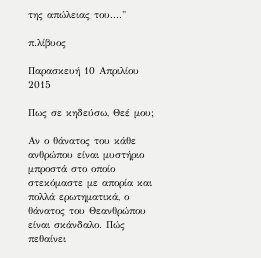της απώλειας του...."

π.λίβυος

Παρασκευή 10 Απριλίου 2015

Πως σε κηδεύσω, Θεέ μου;

Αν ο θάνατος του κάθε ανθρώπου είναι μυστήριο μπροστά στο οποίο στεκόμαστε με απορία και πολλά ερωτηματικά, ο θάνατος του Θεανθρώπου είναι σκάνδαλο. Πώς πεθαίνει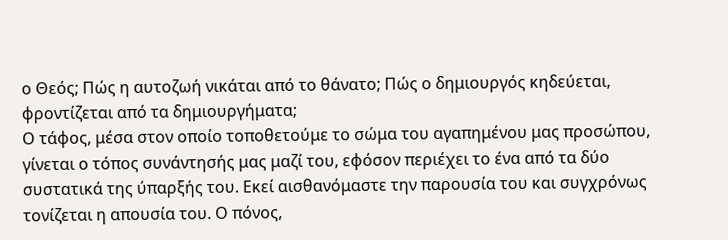ο Θεός; Πώς η αυτοζωή νικάται από το θάνατο; Πώς ο δημιουργός κηδεύεται, φροντίζεται από τα δημιουργήματα;
Ο τάφος, μέσα στον οποίο τοποθετούμε το σώμα του αγαπημένου μας προσώπου, γίνεται ο τόπος συνάντησής μας μαζί του, εφόσον περιέχει το ένα από τα δύο συστατικά της ύπαρξής του. Εκεί αισθανόμαστε την παρουσία του και συγχρόνως τονίζεται η απουσία του. Ο πόνος,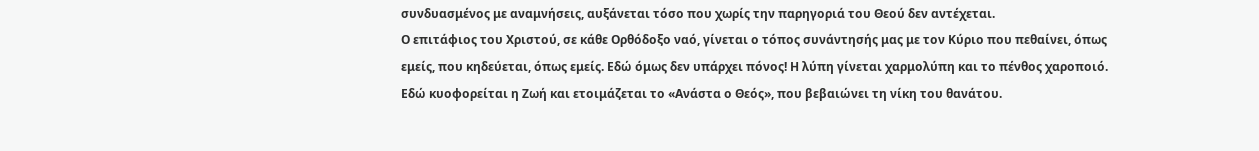συνδυασμένος με αναμνήσεις, αυξάνεται τόσο που χωρίς την παρηγοριά του Θεού δεν αντέχεται.
Ο επιτάφιος του Χριστού, σε κάθε Ορθόδοξο ναό, γίνεται ο τόπος συνάντησής μας με τον Κύριο που πεθαίνει, όπως εμείς, που κηδεύεται, όπως εμείς. Εδώ όμως δεν υπάρχει πόνος! Η λύπη γίνεται χαρμολύπη και το πένθος χαροποιό. Εδώ κυοφορείται η Ζωή και ετοιμάζεται το «Ανάστα ο Θεός», που βεβαιώνει τη νίκη του θανάτου.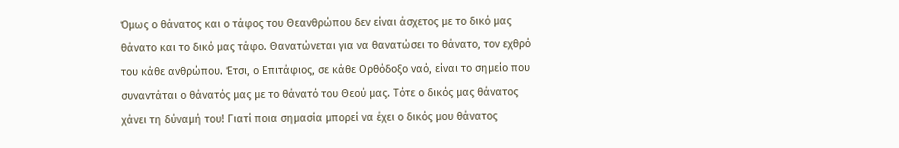Όμως ο θάνατος και ο τάφος του Θεανθρώπου δεν είναι άσχετος με το δικό μας θάνατο και το δικό μας τάφο. Θανατώνεται για να θανατώσει το θάνατο, τον εχθρό του κάθε ανθρώπου. Έτσι, ο Επιτάφιος, σε κάθε Ορθόδοξο ναό, είναι το σημείο που συναντάται ο θάνατός μας με το θάνατό του Θεού μας. Τότε ο δικός μας θάνατος χάνει τη δύναμή του! Γιατί ποια σημασία μπορεί να έχει ο δικός μου θάνατος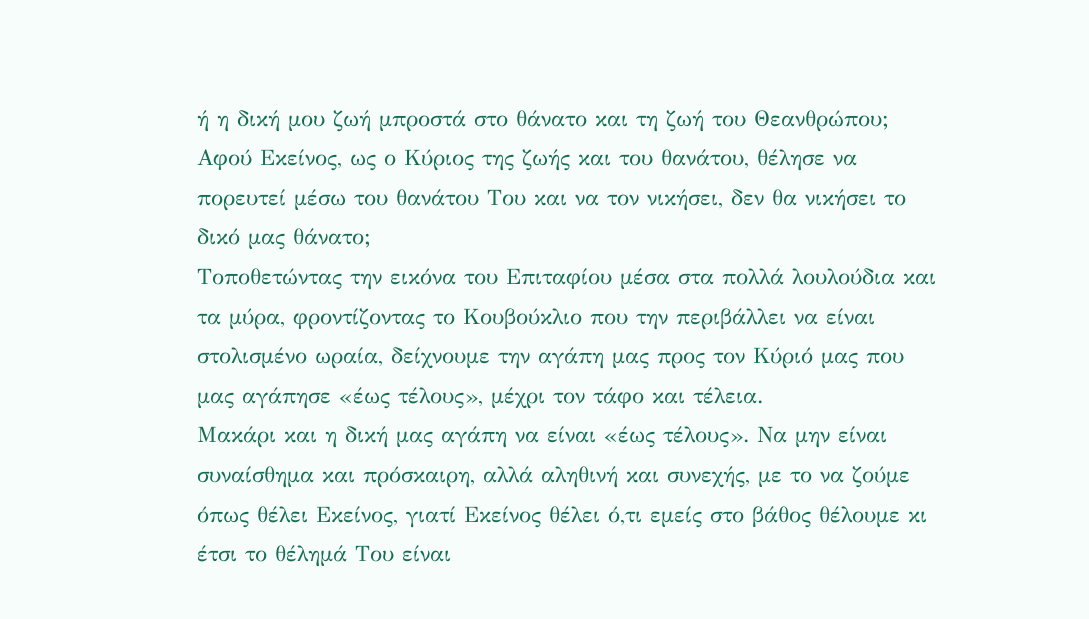ή η δική μου ζωή μπροστά στο θάνατο και τη ζωή του Θεανθρώπου; Αφού Εκείνος, ως ο Κύριος της ζωής και του θανάτου, θέλησε να πορευτεί μέσω του θανάτου Του και να τον νικήσει, δεν θα νικήσει το δικό μας θάνατο;
Τοποθετώντας την εικόνα του Επιταφίου μέσα στα πολλά λουλούδια και τα μύρα, φροντίζοντας το Κουβούκλιο που την περιβάλλει να είναι στολισμένο ωραία, δείχνουμε την αγάπη μας προς τον Κύριό μας που μας αγάπησε «έως τέλους», μέχρι τον τάφο και τέλεια.
Μακάρι και η δική μας αγάπη να είναι «έως τέλους». Να μην είναι συναίσθημα και πρόσκαιρη, αλλά αληθινή και συνεχής, με το να ζούμε όπως θέλει Εκείνος, γιατί Εκείνος θέλει ό,τι εμείς στο βάθος θέλουμε κι έτσι το θέλημά Του είναι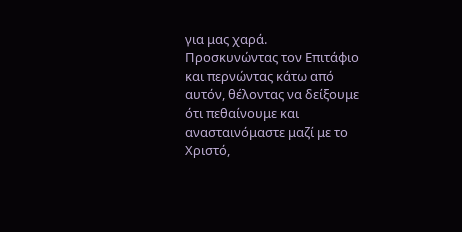για μας χαρά.
Προσκυνώντας τον Επιτάφιο και περνώντας κάτω από αυτόν, θέλοντας να δείξουμε ότι πεθαίνουμε και ανασταινόμαστε μαζί με το Χριστό,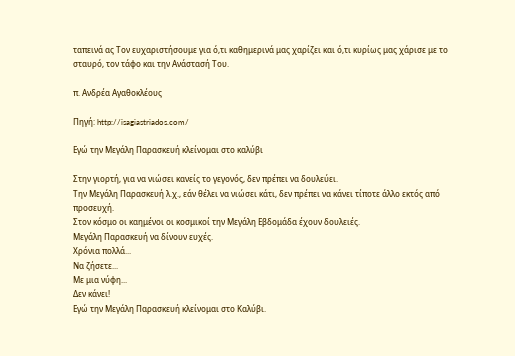ταπεινά ας Τον ευχαριστήσουμε για ό,τι καθημερινά μας χαρίζει και ό,τι κυρίως μας χάρισε με το σταυρό, τον τάφο και την Ανάστασή Του.

π. Ανδρέα Αγαθοκλέους

Πηγή: http://isagiastriados.com/

Εγώ την Μεγάλη Παρασκευή κλείνομαι στο καλύβι

Στην γιορτή, για να νιώσει κανείς το γεγονός, δεν πρέπει να δουλεύει.
Την Μεγάλη Παρασκευή λ.χ., εάν θέλει να νιώσει κάτι, δεν πρέπει να κάνει τίποτε άλλο εκτός από προσευχή.
Στον κόσμο οι καημένοι οι κοσμικοί την Μεγάλη Εβδομάδα έχουν δουλειές.
Μεγάλη Παρασκευή να δίνουν ευχές.
Χρόνια πολλά...
Να ζήσετε...
Με μια νύφη...
Δεν κάνει!
Εγώ την Μεγάλη Παρασκευή κλείνομαι στο Καλύβι.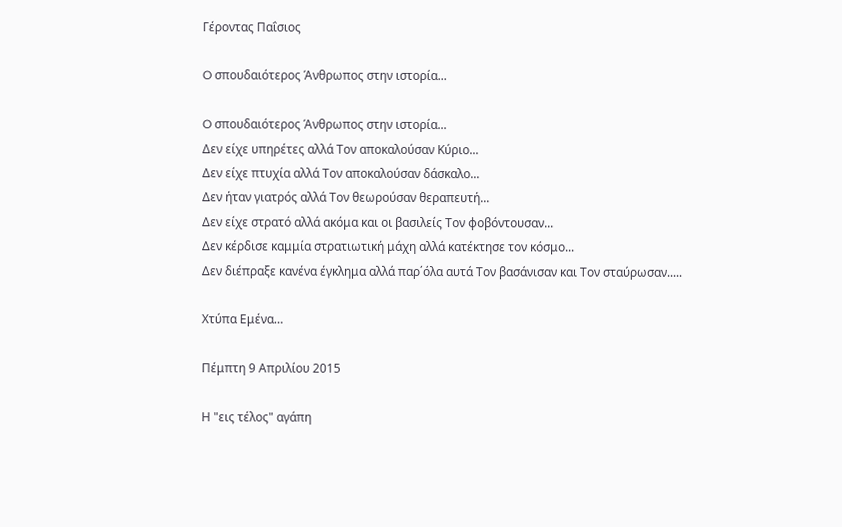Γέροντας Παΐσιος

O σπουδαιότερος Άνθρωπος στην ιστορία...

O σπουδαιότερος Άνθρωπος στην ιστορία...
Δεν είχε υπηρέτες αλλά Τον αποκαλούσαν Κύριο...
Δεν είχε πτυχία αλλά Τον αποκαλούσαν δάσκαλο...
Δεν ήταν γιατρός αλλά Τον θεωρούσαν θεραπευτή...
Δεν είχε στρατό αλλά ακόμα και οι βασιλείς Τον φοβόντουσαν...
Δεν κέρδισε καμμία στρατιωτική μάχη αλλά κατέκτησε τον κόσμο...
Δεν διέπραξε κανένα έγκλημα αλλά παρ΄όλα αυτά Τον βασάνισαν και Τον σταύρωσαν.....

Χτύπα Εμένα…

Πέμπτη 9 Απριλίου 2015

Η "εις τέλος" αγάπη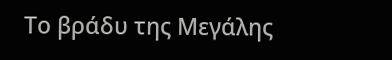Το βράδυ της Μεγάλης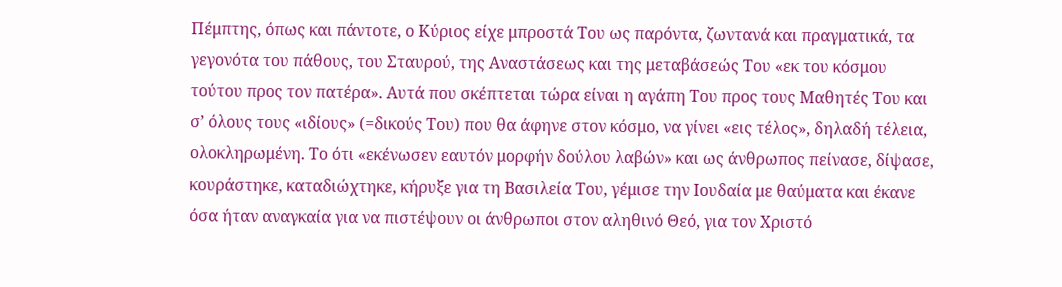Πέμπτης, όπως και πάντοτε, ο Κύριος είχε μπροστά Του ως παρόντα, ζωντανά και πραγματικά, τα γεγονότα του πάθους, του Σταυρού, της Αναστάσεως και της μεταβάσεώς Του «εκ του κόσμου τούτου προς τον πατέρα». Αυτά που σκέπτεται τώρα είναι η αγάπη Του προς τους Μαθητές Του και σ’ όλους τους «ιδίους» (=δικούς Του) που θα άφηνε στον κόσμο, να γίνει «εις τέλος», δηλαδή τέλεια, ολοκληρωμένη. Το ότι «εκένωσεν εαυτόν μορφήν δούλου λαβών» και ως άνθρωπος πείνασε, δίψασε, κουράστηκε, καταδιώχτηκε, κήρυξε για τη Βασιλεία Του, γέμισε την Ιουδαία με θαύματα και έκανε όσα ήταν αναγκαία για να πιστέψουν οι άνθρωποι στον αληθινό Θεό, για τον Χριστό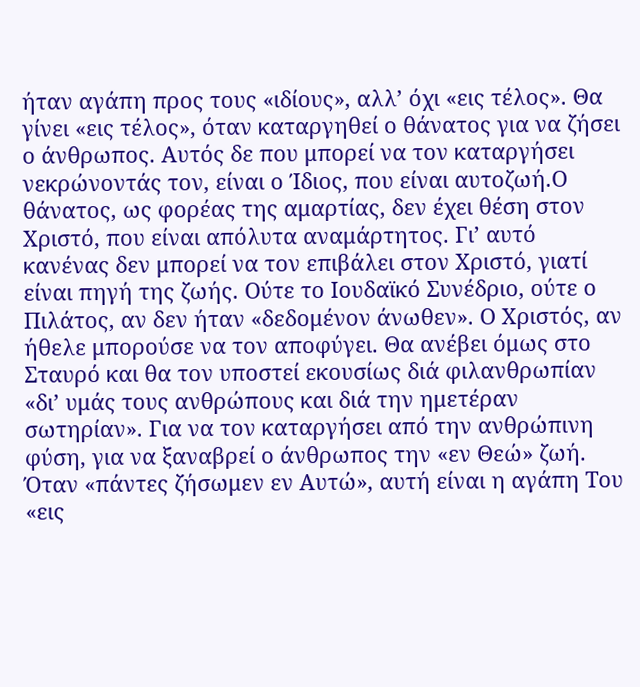ήταν αγάπη προς τους «ιδίους», αλλ’ όχι «εις τέλος». Θα γίνει «εις τέλος», όταν καταργηθεί ο θάνατος για να ζήσει ο άνθρωπος. Αυτός δε που μπορεί να τον καταργήσει νεκρώνοντάς τον, είναι ο Ίδιος, που είναι αυτοζωή.Ο θάνατος, ως φορέας της αμαρτίας, δεν έχει θέση στον Χριστό, που είναι απόλυτα αναμάρτητος. Γι’ αυτό κανένας δεν μπορεί να τον επιβάλει στον Χριστό, γιατί είναι πηγή της ζωής. Ούτε το Ιουδαϊκό Συνέδριο, ούτε ο Πιλάτος, αν δεν ήταν «δεδομένον άνωθεν». Ο Χριστός, αν ήθελε μπορούσε να τον αποφύγει. Θα ανέβει όμως στο Σταυρό και θα τον υποστεί εκουσίως διά φιλανθρωπίαν «δι’ υμάς τους ανθρώπους και διά την ημετέραν σωτηρίαν». Για να τον καταργήσει από την ανθρώπινη φύση, για να ξαναβρεί ο άνθρωπος την «εν Θεώ» ζωή. Όταν «πάντες ζήσωμεν εν Αυτώ», αυτή είναι η αγάπη Του «εις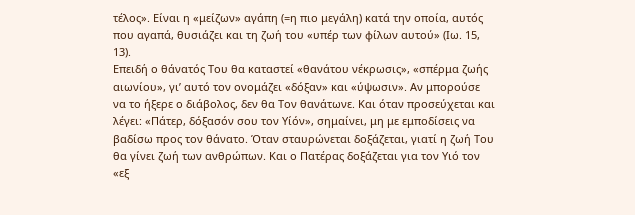τέλος». Είναι η «μείζων» αγάπη (=η πιο μεγάλη) κατά την οποία, αυτός που αγαπά, θυσιάζει και τη ζωή του «υπέρ των φίλων αυτού» (Ιω. 15, 13).
Επειδή ο θάνατός Του θα καταστεί «θανάτου νέκρωσις», «σπέρμα ζωής αιωνίου», γι’ αυτό τον ονομάζει «δόξαν» και «ύψωσιν». Αν μπορούσε να το ήξερε ο διάβολος, δεν θα Τον θανάτωνε. Και όταν προσεύχεται και λέγει: «Πάτερ, δόξασόν σου τον Υίόν», σημαίνει, μη με εμποδίσεις να βαδίσω προς τον θάνατο. Όταν σταυρώνεται δοξάζεται, γιατί η ζωή Του θα γίνει ζωή των ανθρώπων. Και ο Πατέρας δοξάζεται για τον Υιό τον «εξ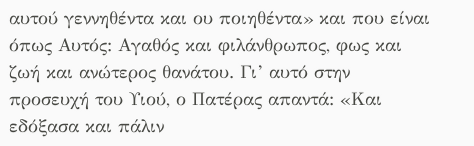αυτού γεννηθέντα και ου ποιηθέντα» και που είναι όπως Αυτός: Αγαθός και φιλάνθρωπος, φως και ζωή και ανώτερος θανάτου. Γι’ αυτό στην προσευχή του Υιού, ο Πατέρας απαντά: «Και εδόξασα και πάλιν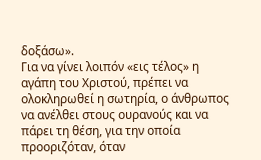δοξάσω».
Για να γίνει λοιπόν «εις τέλος» η αγάπη του Χριστού, πρέπει να ολοκληρωθεί η σωτηρία, ο άνθρωπος να ανέλθει στους ουρανούς και να πάρει τη θέση, για την οποία προοριζόταν, όταν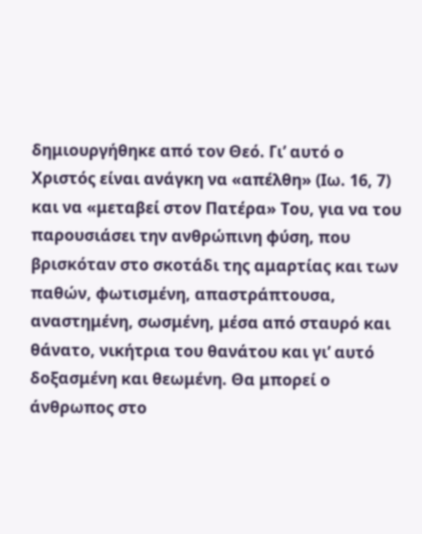δημιουργήθηκε από τον Θεό. Γι’ αυτό ο Χριστός είναι ανάγκη να «απέλθη» (Ιω. 16, 7) και να «μεταβεί στον Πατέρα» Του, για να του παρουσιάσει την ανθρώπινη φύση, που βρισκόταν στο σκοτάδι της αμαρτίας και των παθών, φωτισμένη, απαστράπτουσα, αναστημένη, σωσμένη, μέσα από σταυρό και θάνατο, νικήτρια του θανάτου και γι’ αυτό δοξασμένη και θεωμένη. Θα μπορεί ο άνθρωπος στο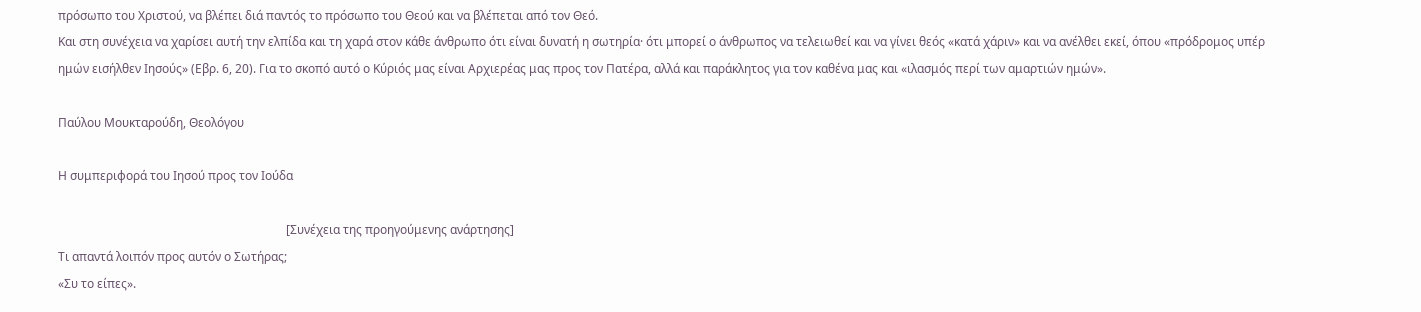πρόσωπο του Χριστού, να βλέπει διά παντός το πρόσωπο του Θεού και να βλέπεται από τον Θεό.
Και στη συνέχεια να χαρίσει αυτή την ελπίδα και τη χαρά στον κάθε άνθρωπο ότι είναι δυνατή η σωτηρία· ότι μπορεί ο άνθρωπος να τελειωθεί και να γίνει θεός «κατά χάριν» και να ανέλθει εκεί, όπου «πρόδρομος υπέρ ημών εισήλθεν Ιησούς» (Εβρ. 6, 20). Για το σκοπό αυτό ο Κύριός μας είναι Αρχιερέας μας προς τον Πατέρα, αλλά και παράκλητος για τον καθένα μας και «ιλασμός περί των αμαρτιών ημών».

Παύλου Μουκταρούδη, Θεολόγου

Η συμπεριφορά του Ιησού προς τον Ιούδα

                                                                            [Συνέχεια της προηγούμενης ανάρτησης]
Τι απαντά λοιπόν προς αυτόν ο Σωτήρας;
«Συ το είπες».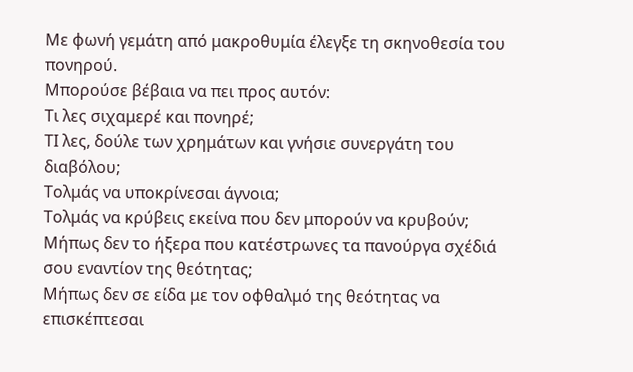Με φωνή γεμάτη από μακροθυμία έλεγξε τη σκηνοθεσία του πονηρού.
Μπορούσε βέβαια να πει προς αυτόν:
Τι λες σιχαμερέ και πονηρέ;
ΤΙ λες, δούλε των χρημάτων και γνήσιε συνεργάτη του διαβόλου;
Τολμάς να υποκρίνεσαι άγνοια;
Τολμάς να κρύβεις εκείνα που δεν μπορούν να κρυβούν;
Μήπως δεν το ήξερα που κατέστρωνες τα πανούργα σχέδιά σου εναντίον της θεότητας;
Μήπως δεν σε είδα με τον οφθαλμό της θεότητας να επισκέπτεσαι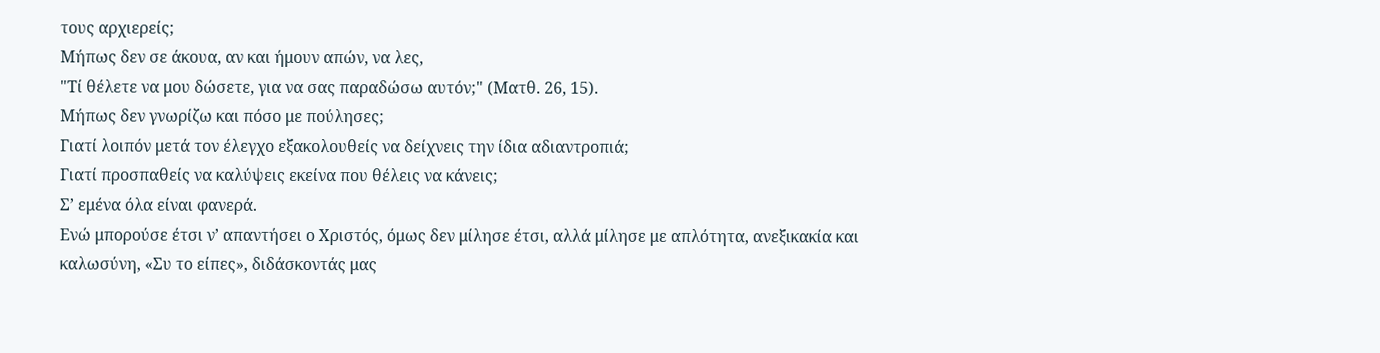τους αρχιερείς;
Μήπως δεν σε άκουα, αν και ήμουν απών, να λες,
"Τί θέλετε να μου δώσετε, για να σας παραδώσω αυτόν;" (Ματθ. 26, 15).
Μήπως δεν γνωρίζω και πόσο με πούλησες;
Γιατί λοιπόν μετά τον έλεγχο εξακολουθείς να δείχνεις την ίδια αδιαντροπιά;
Γιατί προσπαθείς να καλύψεις εκείνα που θέλεις να κάνεις;
Σ’ εμένα όλα είναι φανερά.
Ενώ μπορούσε έτσι ν’ απαντήσει ο Χριστός, όμως δεν μίλησε έτσι, αλλά μίλησε με απλότητα, ανεξικακία και καλωσύνη, «Συ το είπες», διδάσκοντάς μας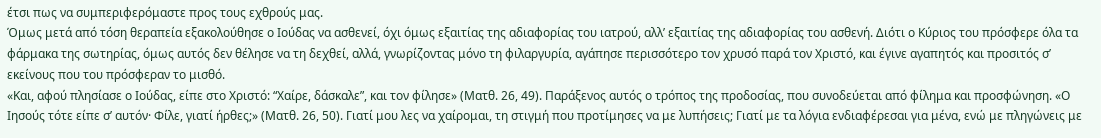έτσι πως να συμπεριφερόμαστε προς τους εχθρούς μας.
Όμως μετά από τόση θεραπεία εξακολούθησε ο Ιούδας να ασθενεί, όχι όμως εξαιτίας της αδιαφορίας του ιατρού, αλλ’ εξαιτίας της αδιαφορίας του ασθενή. Διότι ο Κύριος του πρόσφερε όλα τα φάρμακα της σωτηρίας, όμως αυτός δεν θέλησε να τη δεχθεί, αλλά, γνωρίζοντας μόνο τη φιλαργυρία, αγάπησε περισσότερο τον χρυσό παρά τον Χριστό, και έγινε αγαπητός και προσιτός σ’ εκείνους που του πρόσφεραν το μισθό.
«Και, αφού πλησίασε ο Ιούδας, είπε στο Χριστό: “Χαίρε, δάσκαλε”, και τον φίλησε» (Ματθ. 26, 49). Παράξενος αυτός ο τρόπος της προδοσίας, που συνοδεύεται από φίλημα και προσφώνηση. «Ο Ιησούς τότε είπε σ’ αυτόν· Φίλε, γιατί ήρθες;» (Ματθ. 26, 50). Γιατί μου λες να χαίρομαι, τη στιγμή που προτίμησες να με λυπήσεις; Γιατί με τα λόγια ενδιαφέρεσαι για μένα, ενώ με πληγώνεις με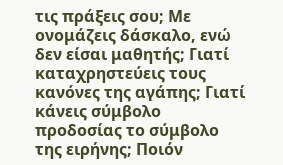τις πράξεις σου; Με ονομάζεις δάσκαλο, ενώ δεν είσαι μαθητής; Γιατί καταχρηστεύεις τους κανόνες της αγάπης; Γιατί κάνεις σύμβολο προδοσίας το σύμβολο της ειρήνης; Ποιόν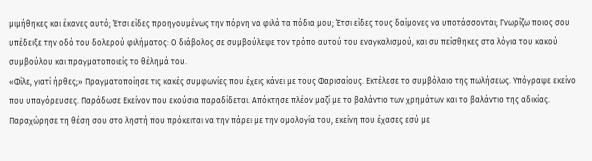μιμήθηκες και έκανες αυτό; Έτσι είδες προηγουμένως την πόρνη να φιλά τα πόδια μου; Έτσι είδες τους δαίμονες να υποτάσσονται; Γνωρίζω ποιος σου υπέδειξε την οδό του δολερού φιλήματος: Ο διάβολος σε συμβούλεψε τον τρόπο αυτού του εναγκαλισμού, και συ πείσθηκες στα λόγια του κακού συμβούλου και πραγματοποιείς το θέλημά του.
«Φίλε, γιατί ήρθες;» Πραγματοποίησε τις κακές συμφωνίες που έχεις κάνει με τους Φαρισαίους. Εκτέλεσε το συμβόλαιο της πωλήσεως. Υπόγραψε εκείνο που υπαγόρευσες. Παράδωσε Εκείνον που εκούσια παραδίδεται. Απόκτησε πλέον μαζί με το βαλάντιο των χρημάτων και το βαλάντιο της αδικίας. Παραχώρησε τη θέση σου στο ληστή που πρόκειται να την πάρει με την ομολογία του, εκείνη που έχασες εσύ με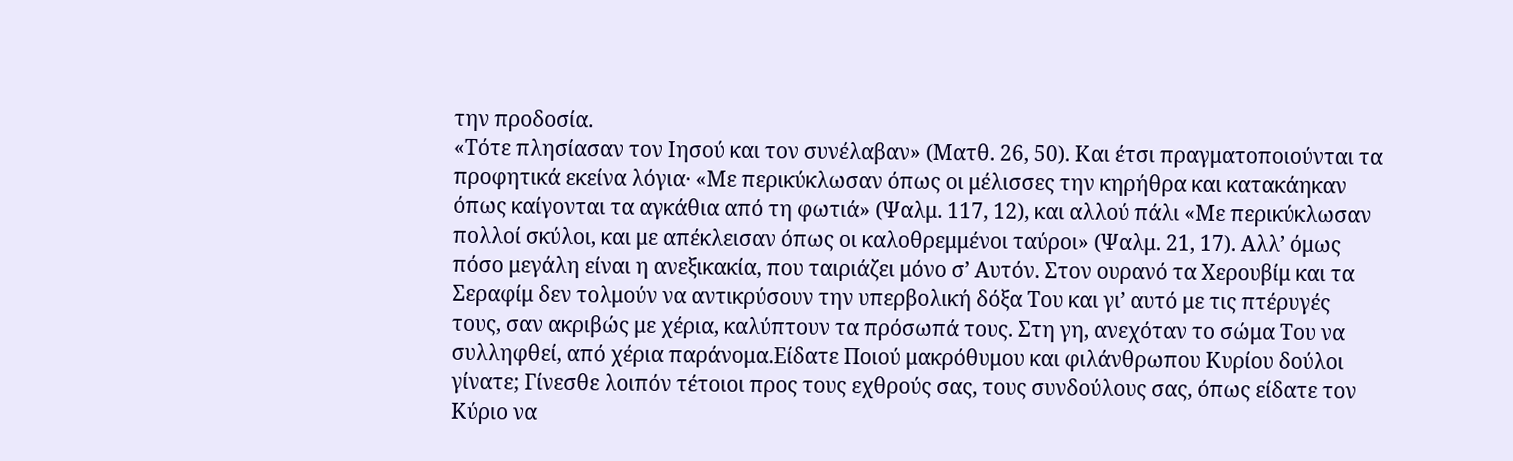την προδοσία.
«Τότε πλησίασαν τον Ιησού και τον συνέλαβαν» (Ματθ. 26, 50). Και έτσι πραγματοποιούνται τα προφητικά εκείνα λόγια· «Με περικύκλωσαν όπως οι μέλισσες την κηρήθρα και κατακάηκαν όπως καίγονται τα αγκάθια από τη φωτιά» (Ψαλμ. 117, 12), και αλλού πάλι «Με περικύκλωσαν πολλοί σκύλοι, και με απέκλεισαν όπως οι καλοθρεμμένοι ταύροι» (Ψαλμ. 21, 17). Αλλ’ όμως πόσο μεγάλη είναι η ανεξικακία, που ταιριάζει μόνο σ’ Αυτόν. Στον ουρανό τα Χερουβίμ και τα Σεραφίμ δεν τολμούν να αντικρύσουν την υπερβολική δόξα Του και γι’ αυτό με τις πτέρυγές τους, σαν ακριβώς με χέρια, καλύπτουν τα πρόσωπά τους. Στη γη, ανεχόταν το σώμα Του να συλληφθεί, από χέρια παράνομα.Είδατε Ποιού μακρόθυμου και φιλάνθρωπου Κυρίου δούλοι γίνατε; Γίνεσθε λοιπόν τέτοιοι προς τους εχθρούς σας, τους συνδούλους σας, όπως είδατε τον Κύριο να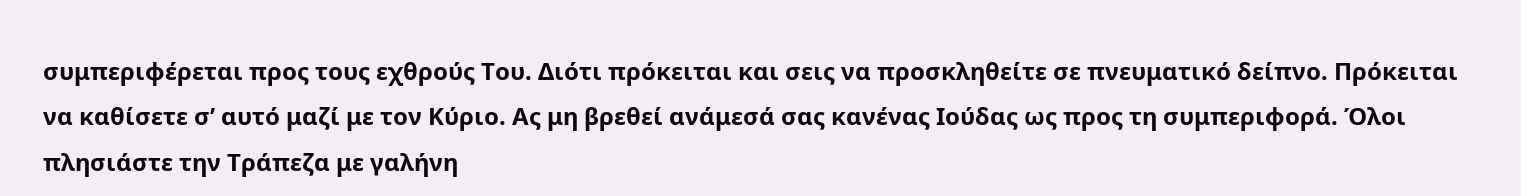συμπεριφέρεται προς τους εχθρούς Του. Διότι πρόκειται και σεις να προσκληθείτε σε πνευματικό δείπνο. Πρόκειται να καθίσετε σ’ αυτό μαζί με τον Κύριο. Ας μη βρεθεί ανάμεσά σας κανένας Ιούδας ως προς τη συμπεριφορά. Όλοι πλησιάστε την Τράπεζα με γαλήνη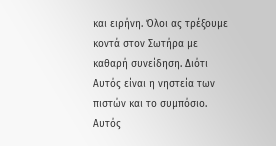και ειρήνη. Όλοι ας τρέξουμε κοντά στον Σωτήρα με καθαρή συνείδηση. Διότι Αυτός είναι η νηστεία των πιστών και το συμπόσιο. Αυτός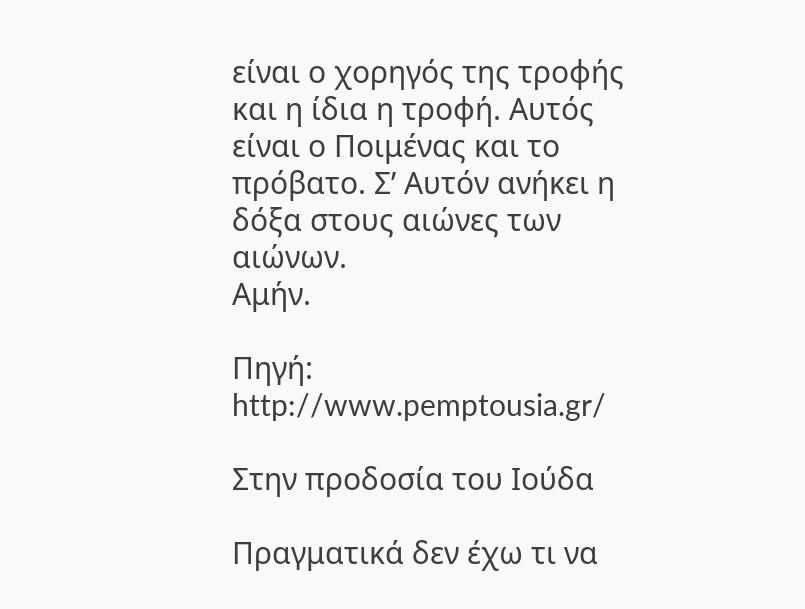είναι ο χορηγός της τροφής και η ίδια η τροφή. Αυτός είναι ο Ποιμένας και το πρόβατο. Σ’ Αυτόν ανήκει η δόξα στους αιώνες των αιώνων.
Αμήν.

Πηγή: http://www.pemptousia.gr/

Στην προδοσία του Ιούδα

Πραγματικά δεν έχω τι να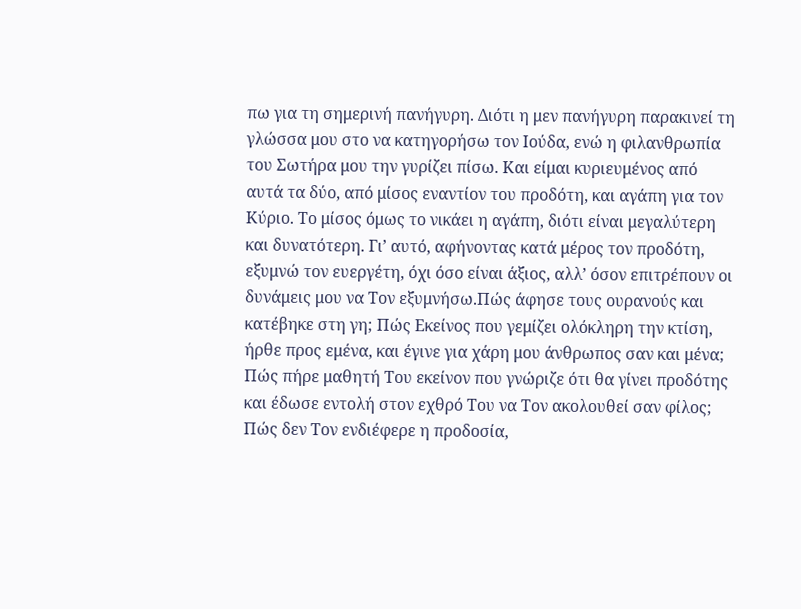πω για τη σημερινή πανήγυρη. Διότι η μεν πανήγυρη παρακινεί τη γλώσσα μου στο να κατηγορήσω τον Ιούδα, ενώ η φιλανθρωπία του Σωτήρα μου την γυρίζει πίσω. Και είμαι κυριευμένος από αυτά τα δύο, από μίσος εναντίον του προδότη, και αγάπη για τον Κύριο. Το μίσος όμως το νικάει η αγάπη, διότι είναι μεγαλύτερη και δυνατότερη. Γι’ αυτό, αφήνοντας κατά μέρος τον προδότη, εξυμνώ τον ευεργέτη, όχι όσο είναι άξιος, αλλ’ όσον επιτρέπουν οι δυνάμεις μου να Τον εξυμνήσω.Πώς άφησε τους ουρανούς και κατέβηκε στη γη; Πώς Εκείνος που γεμίζει ολόκληρη την κτίση, ήρθε προς εμένα, και έγινε για χάρη μου άνθρωπος σαν και μένα; Πώς πήρε μαθητή Του εκείνον που γνώριζε ότι θα γίνει προδότης και έδωσε εντολή στον εχθρό Του να Τον ακολουθεί σαν φίλος; Πώς δεν Τον ενδιέφερε η προδοσία,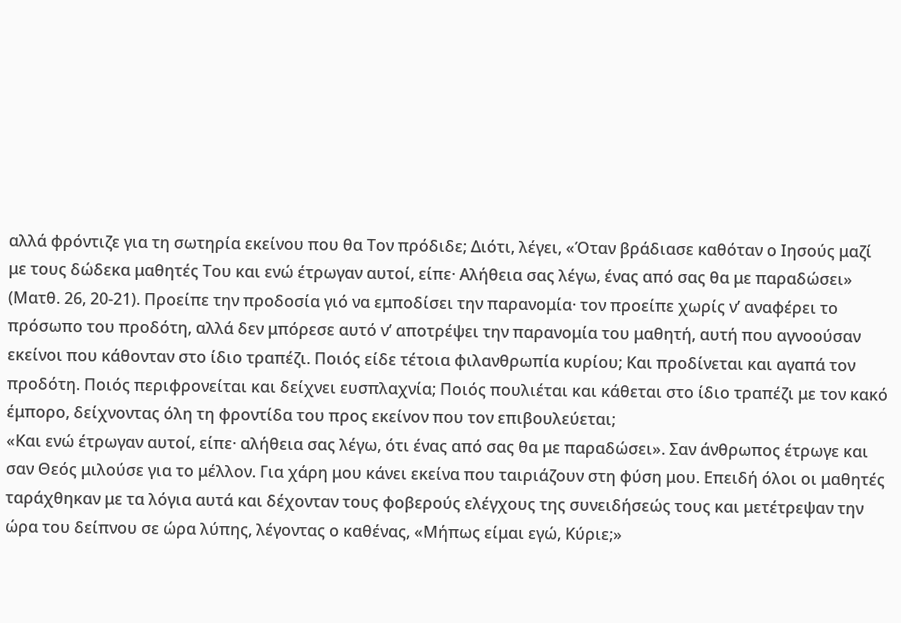αλλά φρόντιζε για τη σωτηρία εκείνου που θα Τον πρόδιδε; Διότι, λέγει, «Όταν βράδιασε καθόταν ο Ιησούς μαζί με τους δώδεκα μαθητές Του και ενώ έτρωγαν αυτοί, είπε· Αλήθεια σας λέγω, ένας από σας θα με παραδώσει» (Ματθ. 26, 20-21). Προείπε την προδοσία γιό να εμποδίσει την παρανομία· τον προείπε χωρίς ν’ αναφέρει το πρόσωπο του προδότη, αλλά δεν μπόρεσε αυτό ν’ αποτρέψει την παρανομία του μαθητή, αυτή που αγνοούσαν εκείνοι που κάθονταν στο ίδιο τραπέζι. Ποιός είδε τέτοια φιλανθρωπία κυρίου; Και προδίνεται και αγαπά τον προδότη. Ποιός περιφρονείται και δείχνει ευσπλαχνία; Ποιός πουλιέται και κάθεται στο ίδιο τραπέζι με τον κακό έμπορο, δείχνοντας όλη τη φροντίδα του προς εκείνον που τον επιβουλεύεται;
«Και ενώ έτρωγαν αυτοί, είπε· αλήθεια σας λέγω, ότι ένας από σας θα με παραδώσει». Σαν άνθρωπος έτρωγε και σαν Θεός μιλούσε για το μέλλον. Για χάρη μου κάνει εκείνα που ταιριάζουν στη φύση μου. Επειδή όλοι οι μαθητές ταράχθηκαν με τα λόγια αυτά και δέχονταν τους φοβερούς ελέγχους της συνειδήσεώς τους και μετέτρεψαν την ώρα του δείπνου σε ώρα λύπης, λέγοντας ο καθένας, «Μήπως είμαι εγώ, Κύριε;»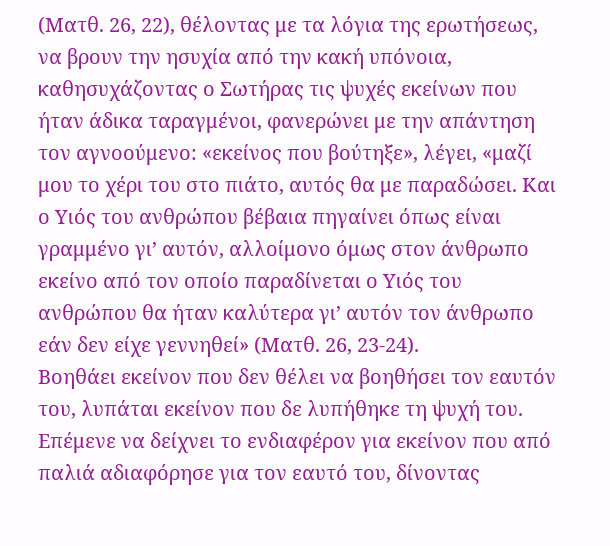(Ματθ. 26, 22), θέλοντας με τα λόγια της ερωτήσεως, να βρουν την ησυχία από την κακή υπόνοια, καθησυχάζοντας ο Σωτήρας τις ψυχές εκείνων που ήταν άδικα ταραγμένοι, φανερώνει με την απάντηση τον αγνοούμενο: «εκείνος που βούτηξε», λέγει, «μαζί μου το χέρι του στο πιάτο, αυτός θα με παραδώσει. Και ο Υιός του ανθρώπου βέβαια πηγαίνει όπως είναι γραμμένο γι’ αυτόν, αλλοίμονο όμως στον άνθρωπο εκείνο από τον οποίο παραδίνεται ο Υιός του ανθρώπου θα ήταν καλύτερα γι’ αυτόν τον άνθρωπο εάν δεν είχε γεννηθεί» (Ματθ. 26, 23-24).
Βοηθάει εκείνον που δεν θέλει να βοηθήσει τον εαυτόν του, λυπάται εκείνον που δε λυπήθηκε τη ψυχή του. Επέμενε να δείχνει το ενδιαφέρον για εκείνον που από παλιά αδιαφόρησε για τον εαυτό του, δίνοντας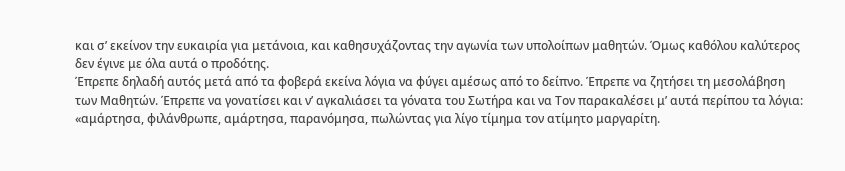και σ’ εκείνον την ευκαιρία για μετάνοια, και καθησυχάζοντας την αγωνία των υπολοίπων μαθητών. Όμως καθόλου καλύτερος δεν έγινε με όλα αυτά ο προδότης.
Έπρεπε δηλαδή αυτός μετά από τα φοβερά εκείνα λόγια να φύγει αμέσως από το δείπνο. Έπρεπε να ζητήσει τη μεσολάβηση των Μαθητών. Έπρεπε να γονατίσει και ν’ αγκαλιάσει τα γόνατα του Σωτήρα και να Τον παρακαλέσει μ’ αυτά περίπου τα λόγια: «αμάρτησα, φιλάνθρωπε, αμάρτησα, παρανόμησα, πωλώντας για λίγο τίμημα τον ατίμητο μαργαρίτη.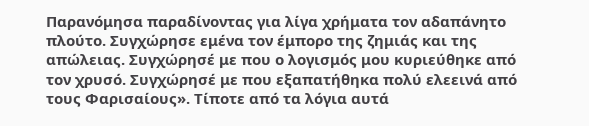Παρανόμησα παραδίνοντας για λίγα χρήματα τον αδαπάνητο πλούτο. Συγχώρησε εμένα τον έμπορο της ζημιάς και της απώλειας. Συγχώρησέ με που ο λογισμός μου κυριεύθηκε από τον χρυσό. Συγχώρησέ με που εξαπατήθηκα πολύ ελεεινά από τους Φαρισαίους». Τίποτε από τα λόγια αυτά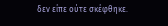δεν είπε ούτε σκέφθηκε.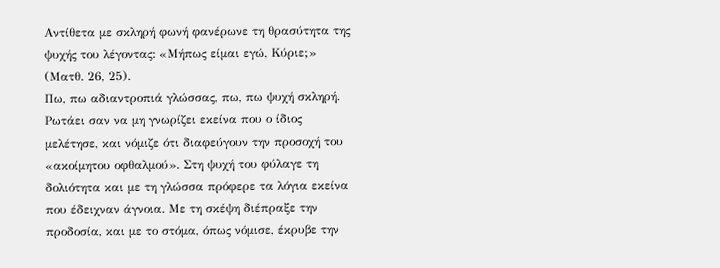Αντίθετα με σκληρή φωνή φανέρωνε τη θρασύτητα της ψυχής του λέγοντας: «Μήπως είμαι εγώ, Κύριε;» (Ματθ. 26, 25).
Πω, πω αδιαντροπιά γλώσσας, πω, πω ψυχή σκληρή. Ρωτάει σαν να μη γνωρίζει εκείνα που ο ίδιος μελέτησε, και νόμιζε ότι διαφεύγουν την προσοχή του «ακοίμητου οφθαλμού». Στη ψυχή του φύλαγε τη δολιότητα και με τη γλώσσα πρόφερε τα λόγια εκείνα που έδειχναν άγνοια. Με τη σκέψη διέπραξε την προδοσία, και με το στόμα, όπως νόμισε, έκρυβε την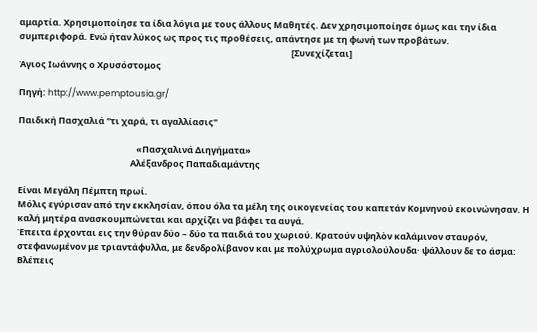αμαρτία. Χρησιμοποίησε τα ίδια λόγια με τους άλλους Μαθητές. Δεν χρησιμοποίησε όμως και την ίδια συμπεριφορά. Ενώ ήταν λύκος ως προς τις προθέσεις, απάντησε με τη φωνή των προβάτων.
                                                                                                                                        [Συνεχίζεται]
Άγιος Ιωάννης ο Χρυσόστομος

Πηγή: http://www.pemptousia.gr/

Παιδική Πασχαλιά "τι χαρά, τι αγαλλίασις"

                                                           «Πασχαλινά Διηγήματα»
                                                        Αλέξανδρος Παπαδιαμάντης

Είναι Μεγάλη Πέμπτη πρωί.
Μόλις εγύρισαν από την εκκλησίαν, όπου όλα τα μέλη της οικογενείας του καπετάν Κομνηνού εκοινώνησαν. Η καλή μητέρα ανασκουμπώνεται και αρχίζει να βάφει τα αυγά.
Έπειτα έρχονται εις την θύραν δύο – δύο τα παιδιά του χωριού. Κρατούν υψηλὸν καλάμινον σταυρόν, στεφανωμένον με τριαντάφυλλα, με δενδρολίβανον και με πολύχρωμα αγριολούλουδα· ψάλλουν δε το άσμα:
Βλέπεις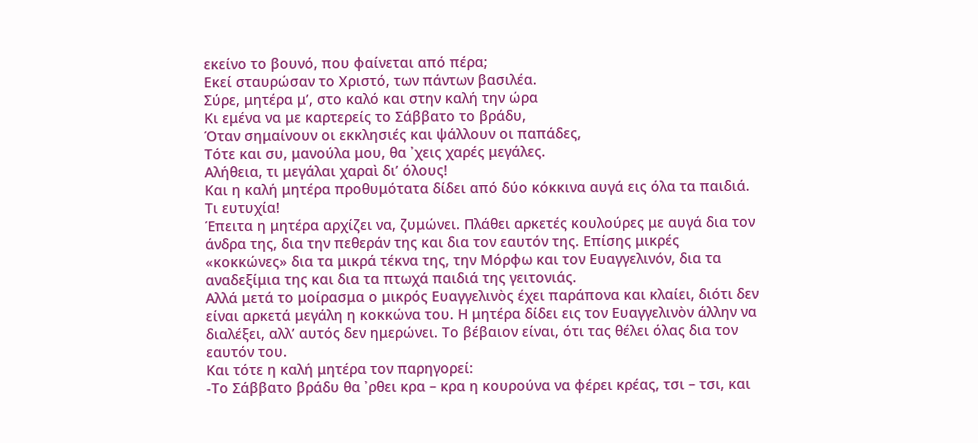εκείνο το βουνό, που φαίνεται από πέρα;
Εκεί σταυρώσαν το Χριστό, των πάντων βασιλέα.
Σύρε, μητέρα μ’, στο καλό και στην καλή την ώρα
Κι εμένα να με καρτερείς το Σάββατο το βράδυ,
Όταν σημαίνουν οι εκκλησιές και ψάλλουν οι παπάδες,
Τότε και συ, μανούλα μου, θα ᾽χεις χαρές μεγάλες.
Αλήθεια, τι μεγάλαι χαραὶ δι’ όλους!
Και η καλή μητέρα προθυμότατα δίδει από δύο κόκκινα αυγά εις όλα τα παιδιά. Τι ευτυχία!
Έπειτα η μητέρα αρχίζει να, ζυμώνει. Πλάθει αρκετές κουλούρες με αυγά δια τον άνδρα της, δια την πεθεράν της και δια τον εαυτόν της. Επίσης μικρές «κοκκώνες» δια τα μικρά τέκνα της, την Μόρφω και τον Ευαγγελινόν, δια τα αναδεξίμια της και δια τα πτωχά παιδιά της γειτονιάς.
Αλλά μετά το μοίρασμα ο μικρός Ευαγγελινὸς έχει παράπονα και κλαίει, διότι δεν είναι αρκετά μεγάλη η κοκκώνα του. Η μητέρα δίδει εις τον Ευαγγελινὸν άλλην να διαλέξει, αλλ’ αυτός δεν ημερώνει. Το βέβαιον είναι, ότι τας θέλει όλας δια τον εαυτόν του.
Και τότε η καλή μητέρα τον παρηγορεί:
-Το Σάββατο βράδυ θα ᾽ρθει κρα – κρα η κουρούνα να φέρει κρέας, τσι – τσι, και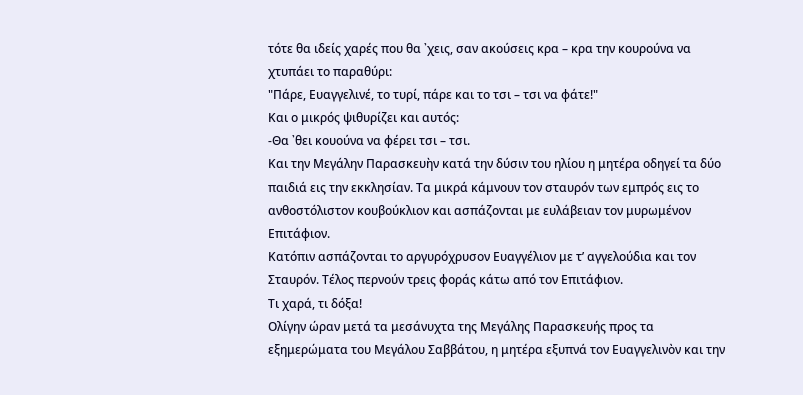τότε θα ιδείς χαρές που θα ᾽χεις, σαν ακούσεις κρα – κρα την κουρούνα να χτυπάει το παραθύρι:
"Πάρε, Ευαγγελινέ, το τυρί, πάρε και το τσι – τσι να φάτε!"
Και ο μικρός ψιθυρίζει και αυτός:
-Θα ᾽θει κουούνα να φέρει τσι – τσι.
Και την Μεγάλην Παρασκευὴν κατά την δύσιν του ηλίου η μητέρα οδηγεί τα δύο παιδιά εις την εκκλησίαν. Τα μικρά κάμνουν τον σταυρόν των εμπρός εις το ανθοστόλιστον κουβούκλιον και ασπάζονται με ευλάβειαν τον μυρωμένον Επιτάφιον.
Κατόπιν ασπάζονται το αργυρόχρυσον Ευαγγέλιον με τ’ αγγελούδια και τον Σταυρόν. Τέλος περνούν τρεις φοράς κάτω από τον Επιτάφιον.
Τι χαρά, τι δόξα!
Ολίγην ώραν μετά τα μεσάνυχτα της Μεγάλης Παρασκευής προς τα εξημερώματα του Μεγάλου Σαββάτου, η μητέρα εξυπνά τον Ευαγγελινὸν και την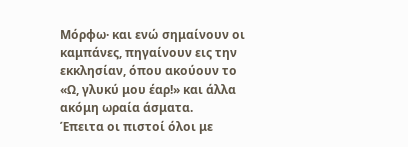Μόρφω· και ενώ σημαίνουν οι καμπάνες, πηγαίνουν εις την εκκλησίαν, όπου ακούουν το «Ω, γλυκύ μου έαρ!» και άλλα ακόμη ωραία άσματα.
Έπειτα οι πιστοί όλοι με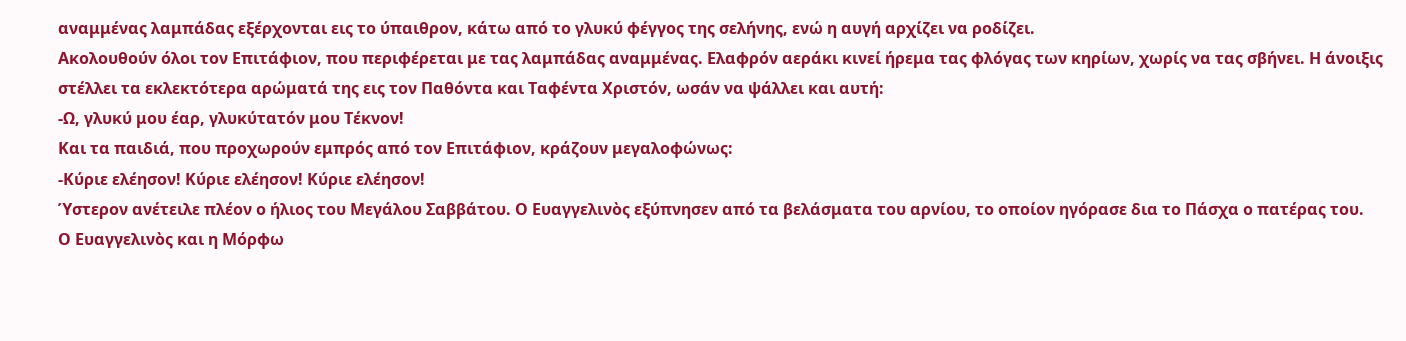αναμμένας λαμπάδας εξέρχονται εις το ύπαιθρον, κάτω από το γλυκύ φέγγος της σελήνης, ενώ η αυγή αρχίζει να ροδίζει.
Ακολουθούν όλοι τον Επιτάφιον, που περιφέρεται με τας λαμπάδας αναμμένας. Ελαφρόν αεράκι κινεί ήρεμα τας φλόγας των κηρίων, χωρίς να τας σβήνει. Η άνοιξις στέλλει τα εκλεκτότερα αρώματά της εις τον Παθόντα και Ταφέντα Χριστόν, ωσάν να ψάλλει και αυτή:
-Ω, γλυκύ μου έαρ, γλυκύτατόν μου Τέκνον!
Και τα παιδιά, που προχωρούν εμπρός από τον Επιτάφιον, κράζουν μεγαλοφώνως:
-Κύριε ελέησον! Κύριε ελέησον! Κύριε ελέησον!
Ύστερον ανέτειλε πλέον ο ήλιος του Μεγάλου Σαββάτου. Ο Ευαγγελινὸς εξύπνησεν από τα βελάσματα του αρνίου, το οποίον ηγόρασε δια το Πάσχα ο πατέρας του.
Ο Ευαγγελινὸς και η Μόρφω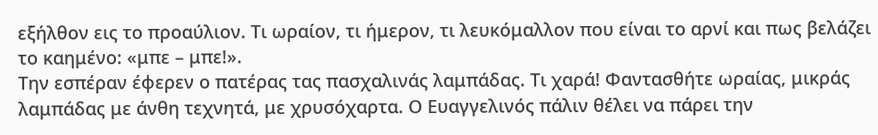εξήλθον εις το προαύλιον. Τι ωραίον, τι ήμερον, τι λευκόμαλλον που είναι το αρνί και πως βελάζει το καημένο: «μπε – μπε!».
Την εσπέραν έφερεν ο πατέρας τας πασχαλινάς λαμπάδας. Τι χαρά! Φαντασθήτε ωραίας, μικράς λαμπάδας με άνθη τεχνητά, με χρυσόχαρτα. Ο Ευαγγελινός πάλιν θέλει να πάρει την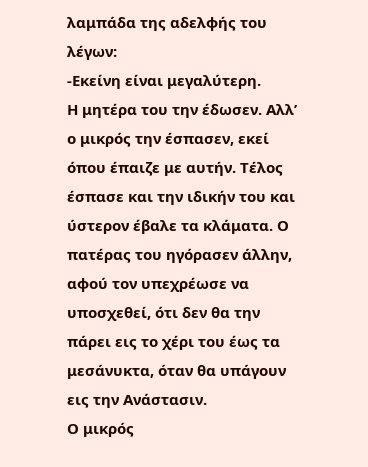λαμπάδα της αδελφής του λέγων:
-Εκείνη είναι μεγαλύτερη.
Η μητέρα του την έδωσεν. Αλλ’ ο μικρός την έσπασεν, εκεί όπου έπαιζε με αυτήν. Τέλος έσπασε και την ιδικήν του και ύστερον έβαλε τα κλάματα. Ο πατέρας του ηγόρασεν άλλην, αφού τον υπεχρέωσε να υποσχεθεί, ότι δεν θα την πάρει εις το χέρι του έως τα μεσάνυκτα, όταν θα υπάγουν εις την Ανάστασιν.
Ο μικρός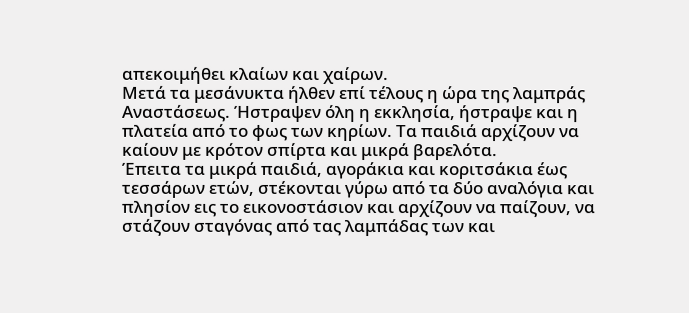απεκοιμήθει κλαίων και χαίρων.
Μετά τα μεσάνυκτα ήλθεν επί τέλους η ώρα της λαμπράς Αναστάσεως. Ήστραψεν όλη η εκκλησία, ήστραψε και η πλατεία από το φως των κηρίων. Τα παιδιά αρχίζουν να καίουν με κρότον σπίρτα και μικρά βαρελότα.
Έπειτα τα μικρά παιδιά, αγοράκια και κοριτσάκια έως τεσσάρων ετών, στέκονται γύρω από τα δύο αναλόγια και πλησίον εις το εικονοστάσιον και αρχίζουν να παίζουν, να στάζουν σταγόνας από τας λαμπάδας των και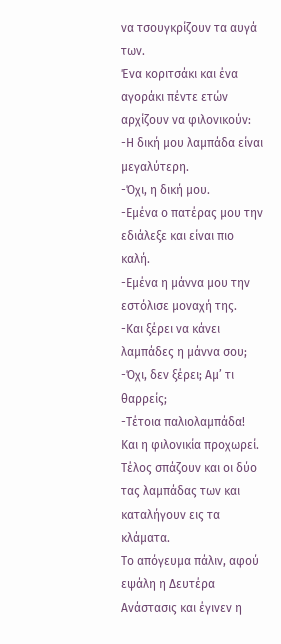να τσουγκρίζουν τα αυγά των.
Ένα κοριτσάκι και ένα αγοράκι πέντε ετών αρχίζουν να φιλονικούν:
-Η δική μου λαμπάδα είναι μεγαλύτερη.
-Όχι, η δική μου.
-Εμένα ο πατέρας μου την εδιάλεξε και είναι πιο καλή.
-Εμένα η μάννα μου την εστόλισε μοναχή της.
-Και ξέρει να κάνει λαμπάδες η μάννα σου;
-Όχι, δεν ξέρει; Αμ’ τι θαρρείς;
-Τέτοια παλιολαμπάδα!
Και η φιλονικία προχωρεί. Τέλος σπάζουν και οι δύο τας λαμπάδας των και καταλήγουν εις τα κλάματα.
Το απόγευμα πάλιν, αφού εψάλη η Δευτέρα Ανάστασις και έγινεν η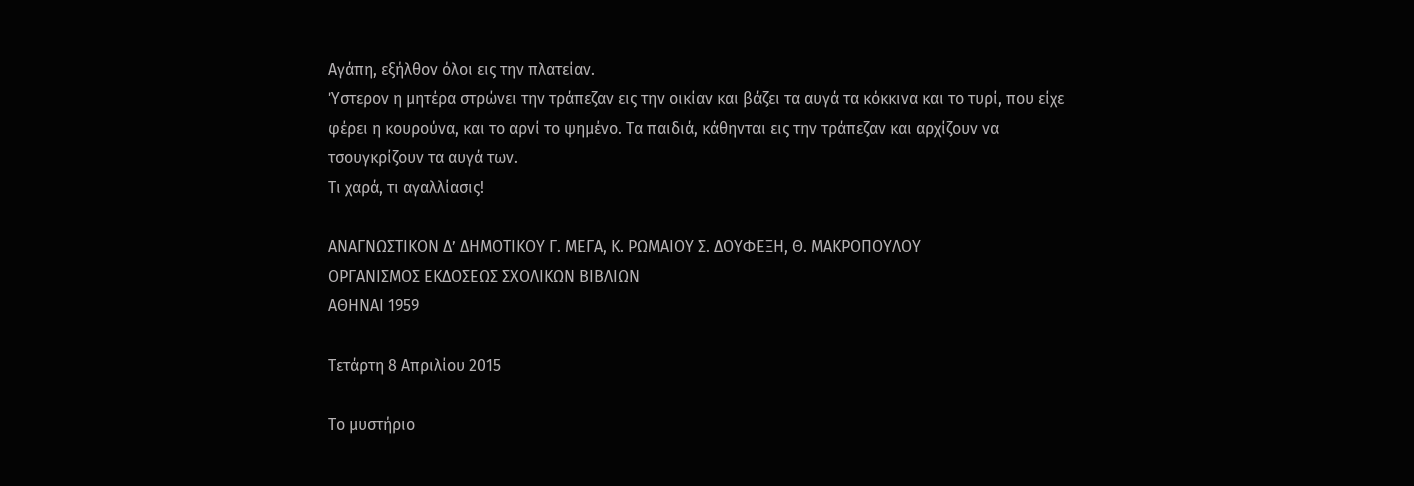Αγάπη, εξήλθον όλοι εις την πλατείαν.
Ύστερον η μητέρα στρώνει την τράπεζαν εις την οικίαν και βάζει τα αυγά τα κόκκινα και το τυρί, που είχε φέρει η κουρούνα, και το αρνί το ψημένο. Τα παιδιά, κάθηνται εις την τράπεζαν και αρχίζουν να τσουγκρίζουν τα αυγά των.
Τι χαρά, τι αγαλλίασις!

ΑΝΑΓΝΩΣΤΙΚΟΝ Δ’ ΔΗΜΟΤΙΚΟΥ Γ. ΜΕΓΑ, Κ. ΡΩΜΑΙΟΥ Σ. ΔΟΥΦΕΞΗ, Θ. ΜΑΚΡΟΠΟΥΛΟΥ
ΟΡΓΑΝΙΣΜΟΣ ΕΚΔΟΣΕΩΣ ΣΧΟΛΙΚΩΝ ΒΙΒΛΙΩΝ
ΑΘΗΝΑΙ 1959

Τετάρτη 8 Απριλίου 2015

Το μυστήριο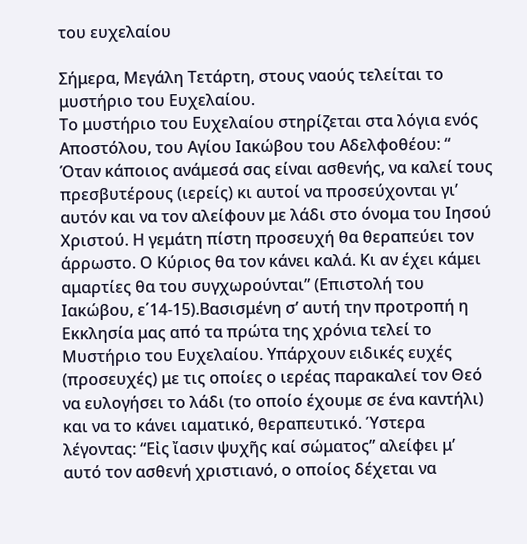του ευχελαίου

Σήμερα, Μεγάλη Τετάρτη, στους ναούς τελείται το μυστήριο του Ευχελαίου.
Το μυστήριο του Ευχελαίου στηρίζεται στα λόγια ενός Αποστόλου, του Αγίου Ιακώβου του Αδελφοθέου: “ Όταν κάποιος ανάμεσά σας είναι ασθενής, να καλεί τους πρεσβυτέρους (ιερείς) κι αυτοί να προσεύχονται γι’ αυτόν και να τον αλείφουν με λάδι στο όνομα του Ιησού Χριστού. Η γεμάτη πίστη προσευχή θα θεραπεύει τον άρρωστο. Ο Κύριος θα τον κάνει καλά. Κι αν έχει κάμει αμαρτίες θα του συγχωρούνται” (Επιστολή του Ιακώβου, ε΄14-15).Βασισμένη σ’ αυτή την προτροπή η Εκκλησία μας από τα πρώτα της χρόνια τελεί το Μυστήριο του Ευχελαίου. Υπάρχουν ειδικές ευχές (προσευχές) με τις οποίες ο ιερέας παρακαλεί τον Θεό να ευλογήσει το λάδι (το οποίο έχουμε σε ένα καντήλι) και να το κάνει ιαματικό, θεραπευτικό. Ύστερα λέγοντας: “Εἰς ἴασιν ψυχῆς καί σώματος” αλείφει μ’ αυτό τον ασθενή χριστιανό, ο οποίος δέχεται να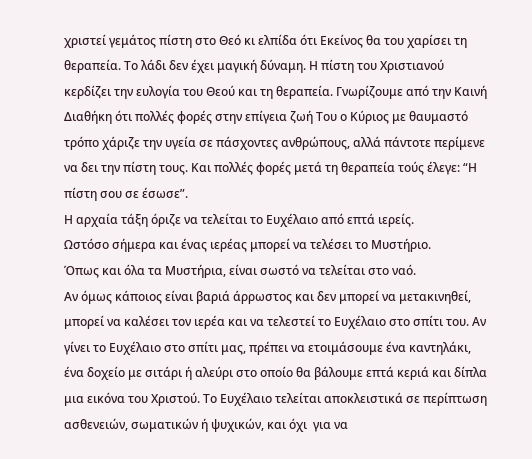χριστεί γεμάτος πίστη στο Θεό κι ελπίδα ότι Εκείνος θα του χαρίσει τη θεραπεία. Το λάδι δεν έχει μαγική δύναμη. Η πίστη του Χριστιανού κερδίζει την ευλογία του Θεού και τη θεραπεία. Γνωρίζουμε από την Καινή Διαθήκη ότι πολλές φορές στην επίγεια ζωή Του ο Κύριος με θαυμαστό τρόπο χάριζε την υγεία σε πάσχοντες ανθρώπους, αλλά πάντοτε περίμενε να δει την πίστη τους. Και πολλές φορές μετά τη θεραπεία τούς έλεγε: “Η πίστη σου σε έσωσε”.
Η αρχαία τάξη όριζε να τελείται το Ευχέλαιο από επτά ιερείς.
Ωστόσο σήμερα και ένας ιερέας μπορεί να τελέσει το Μυστήριο.
Όπως και όλα τα Μυστήρια, είναι σωστό να τελείται στο ναό.
Αν όμως κάποιος είναι βαριά άρρωστος και δεν μπορεί να μετακινηθεί, μπορεί να καλέσει τον ιερέα και να τελεστεί το Ευχέλαιο στο σπίτι του. Αν γίνει το Ευχέλαιο στο σπίτι μας, πρέπει να ετοιμάσουμε ένα καντηλάκι, ένα δοχείο με σιτάρι ή αλεύρι στο οποίο θα βάλουμε επτά κεριά και δίπλα μια εικόνα του Χριστού. Το Ευχέλαιο τελείται αποκλειστικά σε περίπτωση ασθενειών, σωματικών ή ψυχικών, και όχι  για να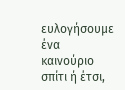ευλογήσουμε ένα καινούριο σπίτι ή έτσι,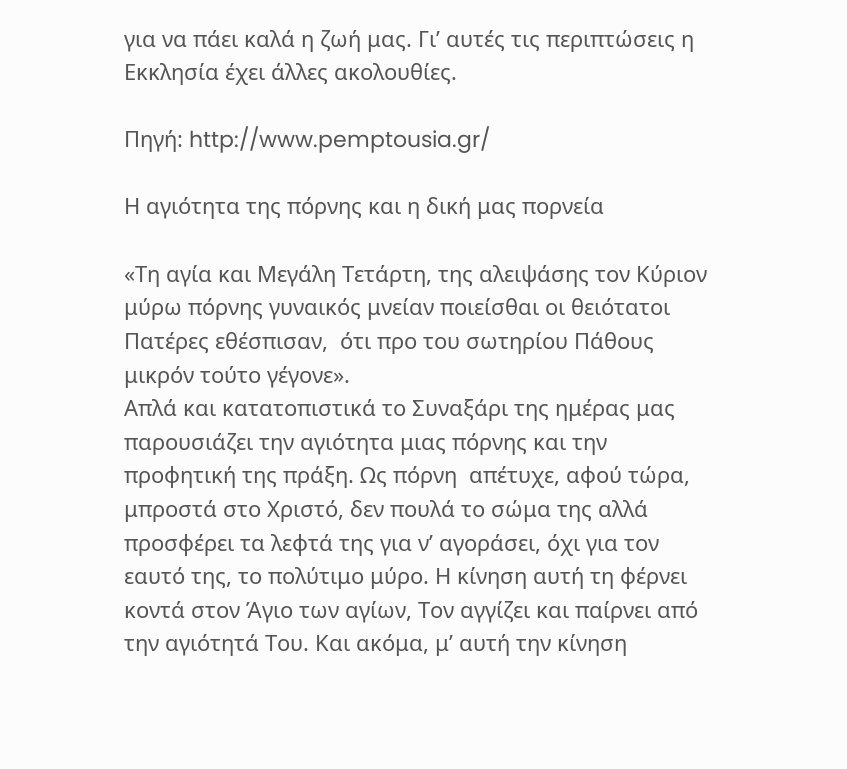για να πάει καλά η ζωή μας. Γι’ αυτές τις περιπτώσεις η Εκκλησία έχει άλλες ακολουθίες.

Πηγή: http://www.pemptousia.gr/

Η αγιότητα της πόρνης και η δική μας πορνεία

«Τη αγία και Μεγάλη Τετάρτη, της αλειψάσης τον Κύριον μύρω πόρνης γυναικός μνείαν ποιείσθαι οι θειότατοι Πατέρες εθέσπισαν,  ότι προ του σωτηρίου Πάθους μικρόν τούτο γέγονε».
Απλά και κατατοπιστικά το Συναξάρι της ημέρας μας παρουσιάζει την αγιότητα μιας πόρνης και την προφητική της πράξη. Ως πόρνη  απέτυχε, αφού τώρα, μπροστά στο Χριστό, δεν πουλά το σώμα της αλλά προσφέρει τα λεφτά της για ν’ αγοράσει, όχι για τον εαυτό της, το πολύτιμο μύρο. Η κίνηση αυτή τη φέρνει κοντά στον Άγιο των αγίων, Τον αγγίζει και παίρνει από την αγιότητά Του. Και ακόμα, μ’ αυτή την κίνηση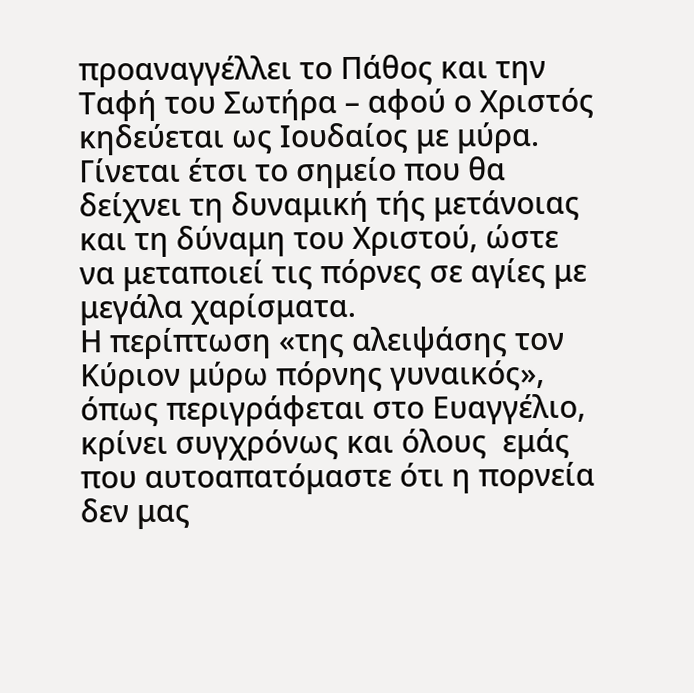προαναγγέλλει το Πάθος και την Ταφή του Σωτήρα – αφού ο Χριστός κηδεύεται ως Ιουδαίος με μύρα. Γίνεται έτσι το σημείο που θα δείχνει τη δυναμική τής μετάνοιας και τη δύναμη του Χριστού, ώστε να μεταποιεί τις πόρνες σε αγίες με μεγάλα χαρίσματα.
Η περίπτωση «της αλειψάσης τον Κύριον μύρω πόρνης γυναικός», όπως περιγράφεται στο Ευαγγέλιο, κρίνει συγχρόνως και όλους  εμάς που αυτοαπατόμαστε ότι η πορνεία δεν μας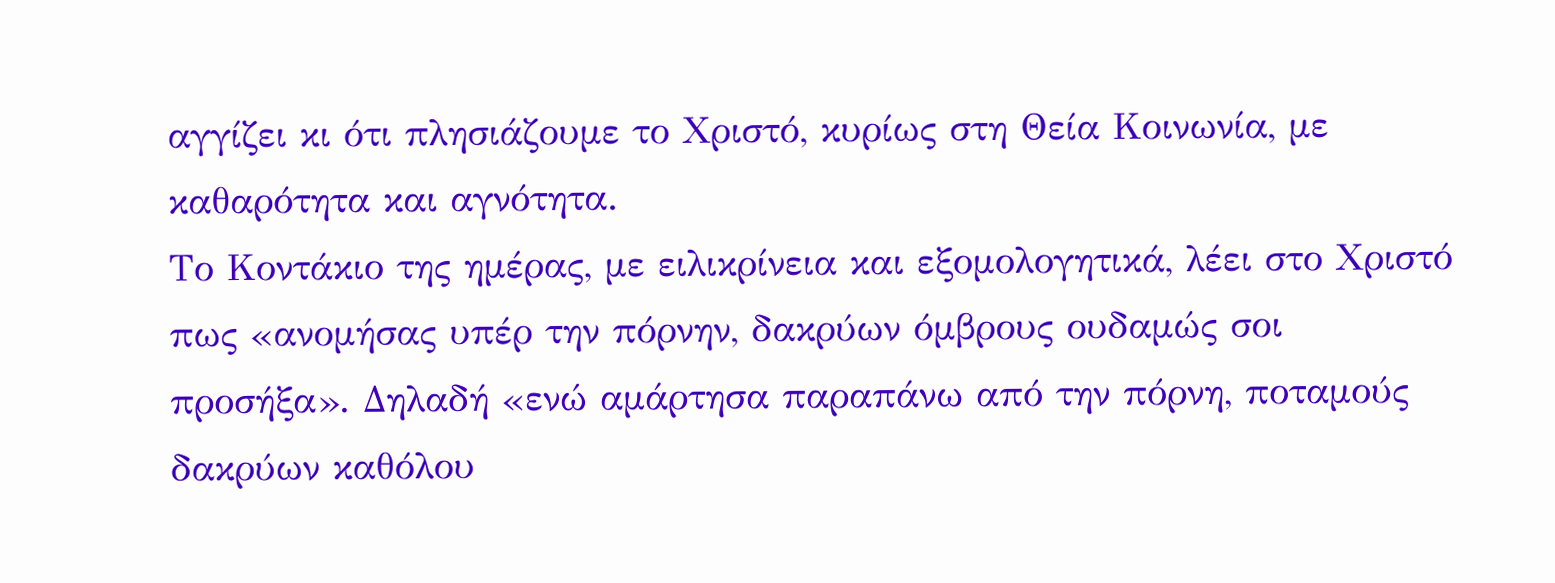αγγίζει κι ότι πλησιάζουμε το Χριστό, κυρίως στη Θεία Κοινωνία, με καθαρότητα και αγνότητα.
Το Κοντάκιο της ημέρας, με ειλικρίνεια και εξομολογητικά, λέει στο Χριστό πως «ανομήσας υπέρ την πόρνην, δακρύων όμβρους ουδαμώς σοι  προσήξα». Δηλαδή «ενώ αμάρτησα παραπάνω από την πόρνη, ποταμούς δακρύων καθόλου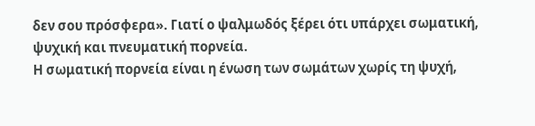δεν σου πρόσφερα». Γιατί ο ψαλμωδός ξέρει ότι υπάρχει σωματική, ψυχική και πνευματική πορνεία.
Η σωματική πορνεία είναι η ένωση των σωμάτων χωρίς τη ψυχή,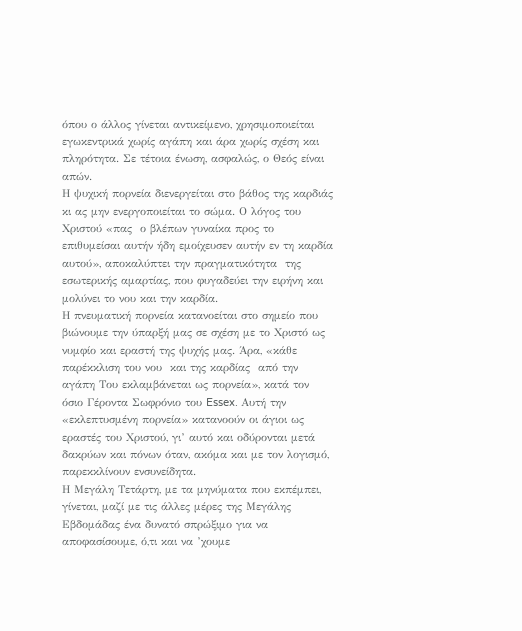όπου ο άλλος γίνεται αντικείμενο, χρησιμοποιείται εγωκεντρικά χωρίς αγάπη και άρα χωρίς σχέση και πληρότητα. Σε τέτοια ένωση, ασφαλώς, ο Θεός είναι απών.
Η ψυχική πορνεία διενεργείται στο βάθος της καρδιάς κι ας μην ενεργοποιείται το σώμα. Ο λόγος του Χριστού «πας  ο βλέπων γυναίκα προς το επιθυμείσαι αυτήν ήδη εμοίχευσεν αυτήν εν τη καρδία αυτού», αποκαλύπτει την πραγματικότητα  της εσωτερικής αμαρτίας, που φυγαδεύει την ειρήνη και μολύνει το νου και την καρδία.
Η πνευματική πορνεία κατανοείται στο σημείο που βιώνουμε την ύπαρξή μας σε σχέση με το Χριστό ως νυμφίο και εραστή της ψυχής μας. Άρα, «κάθε παρέκκλιση του νου  και της καρδίας  από την  αγάπη Του εκλαμβάνεται ως πορνεία», κατά τον όσιο Γέροντα Σωφρόνιο του Essex. Αυτή την «εκλεπτυσμένη πορνεία» κατανοούν οι άγιοι ως εραστές του Χριστού, γι’ αυτό και οδύρονται μετά δακρύων και πόνων όταν, ακόμα και με τον λογισμό, παρεκκλίνουν ενσυνείδητα.
Η Μεγάλη Τετάρτη, με τα μηνύματα που εκπέμπει, γίνεται, μαζί με τις άλλες μέρες της Μεγάλης Εβδομάδας ένα δυνατό σπρώξιμο για να αποφασίσουμε, ό,τι και να ’χουμε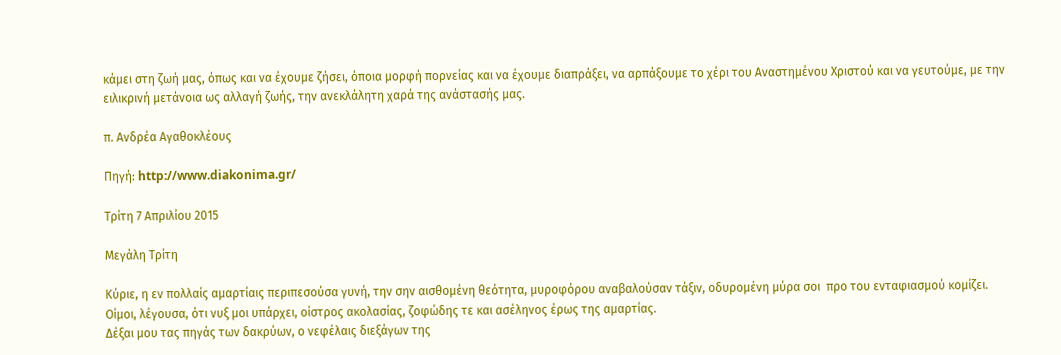κάμει στη ζωή μας, όπως και να έχουμε ζήσει, όποια μορφή πορνείας και να έχουμε διαπράξει, να αρπάξουμε το χέρι του Αναστημένου Χριστού και να γευτούμε, με την ειλικρινή μετάνοια ως αλλαγή ζωής, την ανεκλάλητη χαρά της ανάστασής μας.

π. Ανδρέα Αγαθοκλέους

Πηγή: http://www.diakonima.gr/

Τρίτη 7 Απριλίου 2015

Μεγάλη Τρίτη

Κύριε, η εν πολλαίς αμαρτίαις περιπεσούσα γυνή, την σην αισθομένη θεότητα, μυροφόρου αναβαλούσαν τάξιν, οδυρομένη μύρα σοι  προ του ενταφιασμού κομίζει.
Οίμοι, λέγουσα, ότι νυξ μοι υπάρχει, οίστρος ακολασίας, ζοφώδης τε και ασέληνος έρως της αμαρτίας.
Δέξαι μου τας πηγάς των δακρύων, ο νεφέλαις διεξάγων της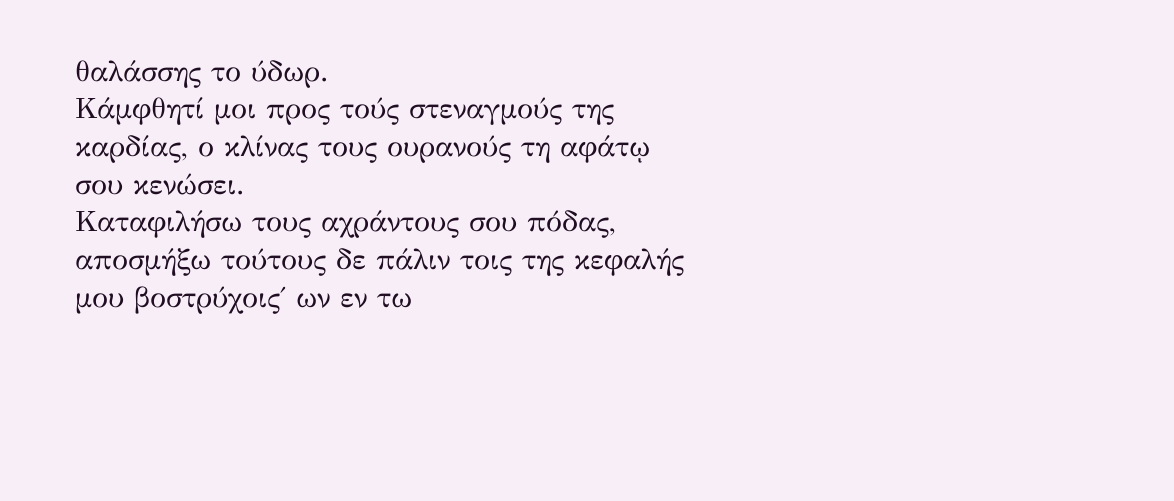θαλάσσης το ύδωρ.
Κάμφθητί μοι προς τούς στεναγμούς της καρδίας, ο κλίνας τους ουρανούς τη αφάτῳ σου κενώσει.
Καταφιλήσω τους αχράντους σου πόδας, αποσμήξω τούτους δε πάλιν τοις της κεφαλής μου βοστρύχοις΄ ων εν τω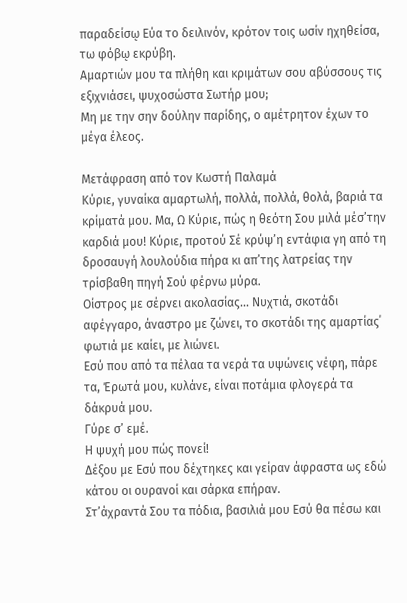παραδείσῳ Εύα το δειλινόν, κρότον τοις ωσίν ηχηθείσα, τω φόβῳ εκρύβη.
Αμαρτιών μου τα πλήθη και κριμάτων σου αβύσσους τις εξιχνιάσει, ψυχοσώστα Σωτήρ μου;
Μη με την σην δούλην παρίδης, ο αμέτρητον έχων το μέγα έλεος.

Μετάφραση από τον Κωστή Παλαμά
Κύριε, γυναίκα αμαρτωλή, πολλά, πολλά, θολά, βαριά τα κρίματά μου. Μα, Ω Κύριε, πώς η θεότη Σου μιλά μέσ’την καρδιά μου! Κύριε, προτού Σέ κρύψ’η εντάφια γη από τη δροσαυγή λουλούδια πήρα κι απ’της λατρείας την τρίσβαθη πηγή Σού φέρνω μύρα.
Οίστρος με σέρνει ακολασίας... Νυχτιά, σκοτάδι αφέγγαρο, άναστρο με ζώνει, το σκοτάδι της αμαρτίας΄ φωτιά με καίει, με λιώνει.
Εσύ που από τα πέλαα τα νερά τα υψώνεις νέφη, πάρε τα, Έρωτά μου, κυλάνε, είναι ποτάμια φλογερά τα δάκρυά μου.
Γύρε σ’ εμέ.
Η ψυχή μου πώς πονεί!
Δέξου με Εσύ που δέχτηκες και γείραν άφραστα ως εδώ κάτου οι ουρανοί και σάρκα επήραν.
Στ’άχραντά Σου τα πόδια, βασιλιά μου Εσύ θα πέσω και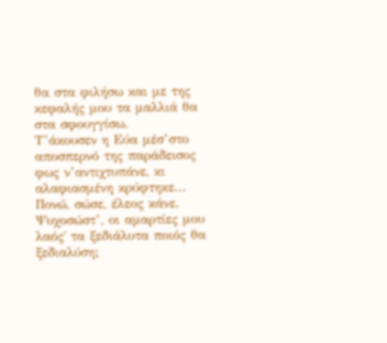θα στα φιλήσω και με της κεφαλής μου τα μαλλιά θα στα σφουγγίσω.
Τ’άκουσεν η Εύα μέσ’στο αποσπερνό της παράδεισος φως ν’αντιχτυπάνε, κι αλαφιασμένη κρύφτηκε...
Πονώ, σώσε, έλεος κάνε.
Ψυχοσώστ’, οι αμαρτίες μου λαός΄ τα ξεδιάλυτα ποιός θα ξεδιαλύση;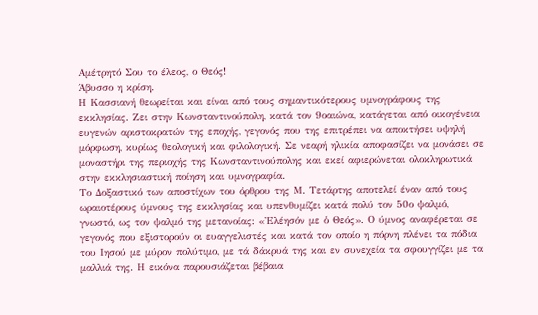Αμέτρητό Σου το έλεος, ο Θεός!
Άβυσσο η κρίση.
Η Κασσιανή θεωρείται και είναι από τους σημαντικότερους υμνογράφους της εκκλησίας. Ζει στην Κωνσταντινούπολη, κατά τον 9οαιώνα, κατάγεται από οικογένεια ευγενών αριστοκρατών της εποχής, γεγονός που της επιτρέπει να αποκτήσει υψηλή μόρφωση, κυρίως θεολογική και φιλολογική. Σε νεαρή ηλικία αποφασίζει να μονάσει σε μοναστήρι της περιοχής της Κωνσταντινούπολης και εκεί αφιερώνεται ολοκληρωτικά στην εκκλησιαστική ποίηση και υμνογραφία.
Το Δοξαστικό των αποστίχων του όρθρου της Μ. Τετάρτης αποτελεί έναν από τους ωραιοτέρους ύμνους της εκκλησίας και υπενθυμίζει κατά πολύ τον 50ο ψαλμό, γνωστό, ως τον ψαλμό της μετανοίας: «Ἐλέησόν με ὁ Θεός». Ο ύμνος αναφέρεται σε γεγονός που εξιστορούν οι ευαγγελιστές και κατά τον οποίο η πόρνη πλένει τα πόδια του Ιησού με μύρον πολύτιμο, με τά δάκρυά της και εν συνεχεία τα σφουγγίζει με τα μαλλιά της. Η εικόνα παρουσιάζεται βέβαια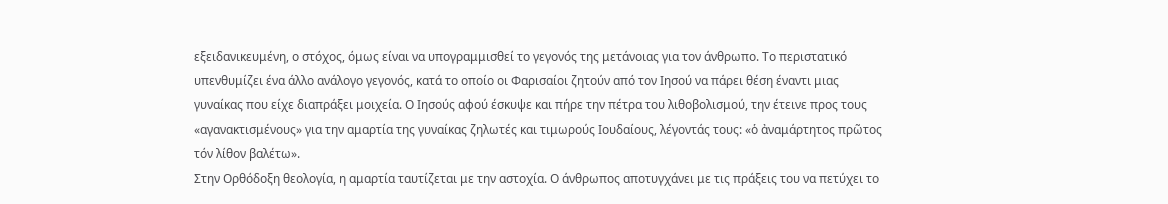εξειδανικευμένη, ο στόχος, όμως είναι να υπογραμμισθεί το γεγονός της μετάνοιας για τον άνθρωπο. Το περιστατικό υπενθυμίζει ένα άλλο ανάλογο γεγονός, κατά το οποίο οι Φαρισαίοι ζητούν από τον Ιησού να πάρει θέση έναντι μιας γυναίκας που είχε διαπράξει μοιχεία. Ο Ιησούς αφού έσκυψε και πήρε την πέτρα του λιθοβολισμού, την έτεινε προς τους «αγανακτισμένους» για την αμαρτία της γυναίκας ζηλωτές και τιμωρούς Ιουδαίους, λέγοντάς τους: «ὁ ἀναμάρτητος πρῶτος τόν λίθον βαλέτω».
Στην Ορθόδοξη θεολογία, η αμαρτία ταυτίζεται με την αστοχία. Ο άνθρωπος αποτυγχάνει με τις πράξεις του να πετύχει το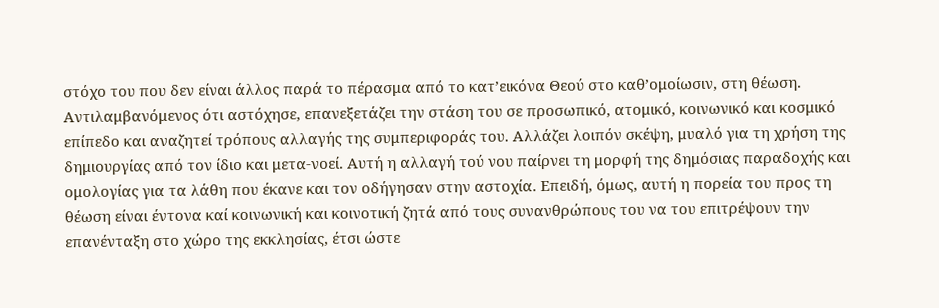στόχο του που δεν είναι άλλος παρά το πέρασμα από το κατ’εικόνα Θεού στο καθ’ομοίωσιν, στη θέωση. Αντιλαμβανόμενος ότι αστόχησε, επανεξετάζει την στάση του σε προσωπικό, ατομικό, κοινωνικό και κοσμικό επίπεδο και αναζητεί τρόπους αλλαγής της συμπεριφοράς του. Αλλάζει λοιπόν σκέψη, μυαλό για τη χρήση της δημιουργίας από τον ίδιο και μετα-νοεί. Αυτή η αλλαγή τού νου παίρνει τη μορφή της δημόσιας παραδοχής και ομολογίας για τα λάθη που έκανε και τον οδήγησαν στην αστοχία. Επειδή, όμως, αυτή η πορεία του προς τη θέωση είναι έντονα καί κοινωνική και κοινοτική ζητά από τους συνανθρώπους του να του επιτρέψουν την επανένταξη στο χώρο της εκκλησίας, έτσι ώστε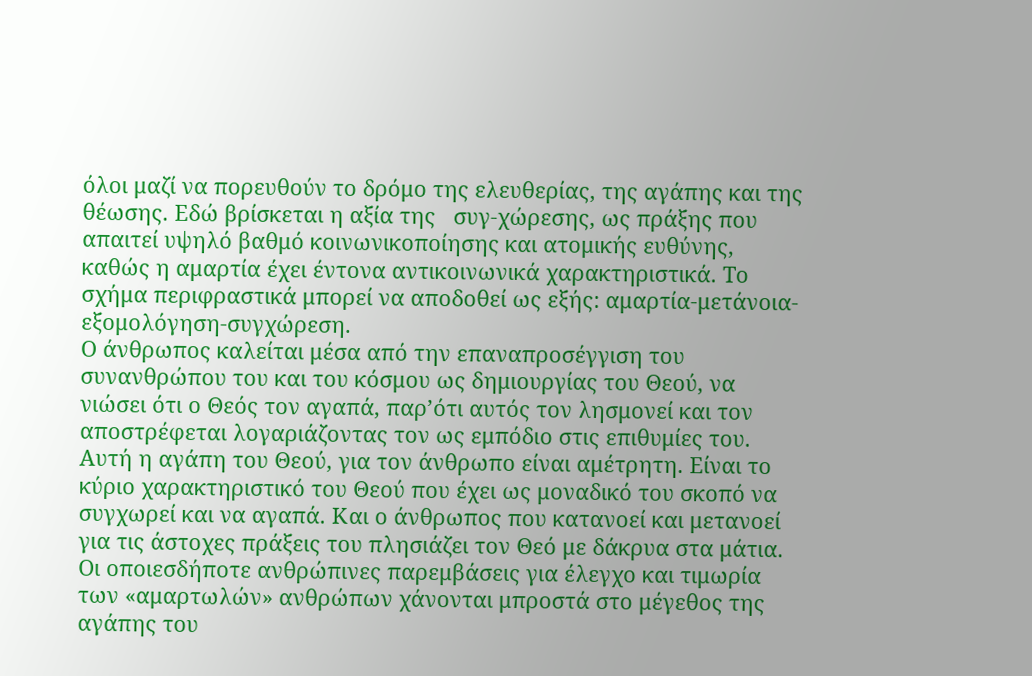όλοι μαζί να πορευθούν το δρόμο της ελευθερίας, της αγάπης και της θέωσης. Εδώ βρίσκεται η αξία της   συγ-χώρεσης, ως πράξης που απαιτεί υψηλό βαθμό κοινωνικοποίησης και ατομικής ευθύνης, καθώς η αμαρτία έχει έντονα αντικοινωνικά χαρακτηριστικά. Το σχήμα περιφραστικά μπορεί να αποδοθεί ως εξής: αμαρτία-μετάνοια-εξομολόγηση-συγχώρεση.
Ο άνθρωπος καλείται μέσα από την επαναπροσέγγιση του συνανθρώπου του και του κόσμου ως δημιουργίας του Θεού, να νιώσει ότι ο Θεός τον αγαπά, παρ’ότι αυτός τον λησμονεί και τον αποστρέφεται λογαριάζοντας τον ως εμπόδιο στις επιθυμίες του. Αυτή η αγάπη του Θεού, για τον άνθρωπο είναι αμέτρητη. Είναι το κύριο χαρακτηριστικό του Θεού που έχει ως μοναδικό του σκοπό να συγχωρεί και να αγαπά. Και ο άνθρωπος που κατανοεί και μετανοεί για τις άστοχες πράξεις του πλησιάζει τον Θεό με δάκρυα στα μάτια. Οι οποιεσδήποτε ανθρώπινες παρεμβάσεις για έλεγχο και τιμωρία των «αμαρτωλών» ανθρώπων χάνονται μπροστά στο μέγεθος της αγάπης του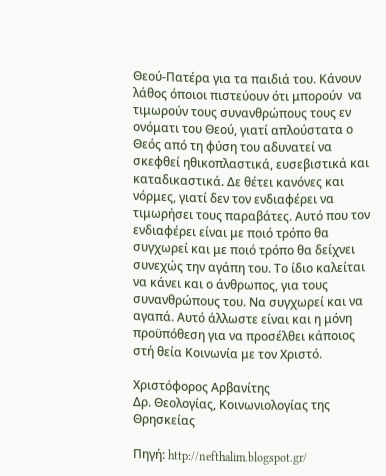Θεού-Πατέρα για τα παιδιά του. Κάνουν λάθος όποιοι πιστεύουν ότι μπορούν  να τιμωρούν τους συνανθρώπους τους εν ονόματι του Θεού, γιατί απλούστατα ο Θεός από τη φύση του αδυνατεί να σκεφθεί ηθικοπλαστικά, ευσεβιστικά και καταδικαστικά. Δε θέτει κανόνες και νόρμες, γιατί δεν τον ενδιαφέρει να τιμωρήσει τους παραβάτες. Αυτό που τον ενδιαφέρει είναι με ποιό τρόπο θα συγχωρεί και με ποιό τρόπο θα δείχνει συνεχώς την αγάπη του. Το ίδιο καλείται να κάνει και ο άνθρωπος, για τους συνανθρώπους του. Να συγχωρεί και να αγαπά. Αυτό άλλωστε είναι και η μόνη προϋπόθεση για να προσέλθει κάποιος στή θεία Κοινωνία με τον Χριστό.

Χριστόφορος Αρβανίτης
Δρ. Θεολογίας, Kοινωνιολογίας της Θρησκείας

Πηγή: http://nefthalim.blogspot.gr/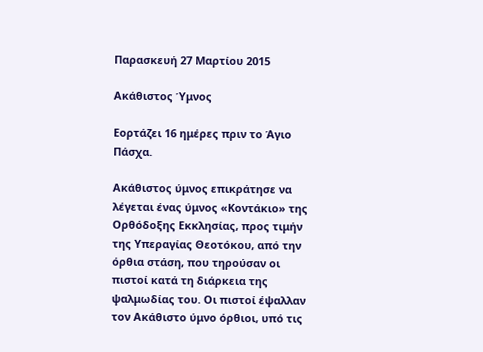Παρασκευή 27 Μαρτίου 2015

Ακάθιστος Ύμνος

Εορτάζει 16 ημέρες πριν το Άγιο Πάσχα.

Ακάθιστος ύμνος επικράτησε να λέγεται ένας ύμνος «Κοντάκιο» της Ορθόδοξης Εκκλησίας, προς τιμήν της Υπεραγίας Θεοτόκου, από την όρθια στάση, που τηρούσαν οι πιστοί κατά τη διάρκεια της ψαλμωδίας του. Οι πιστοί έψαλλαν τον Ακάθιστο ύμνο όρθιοι, υπό τις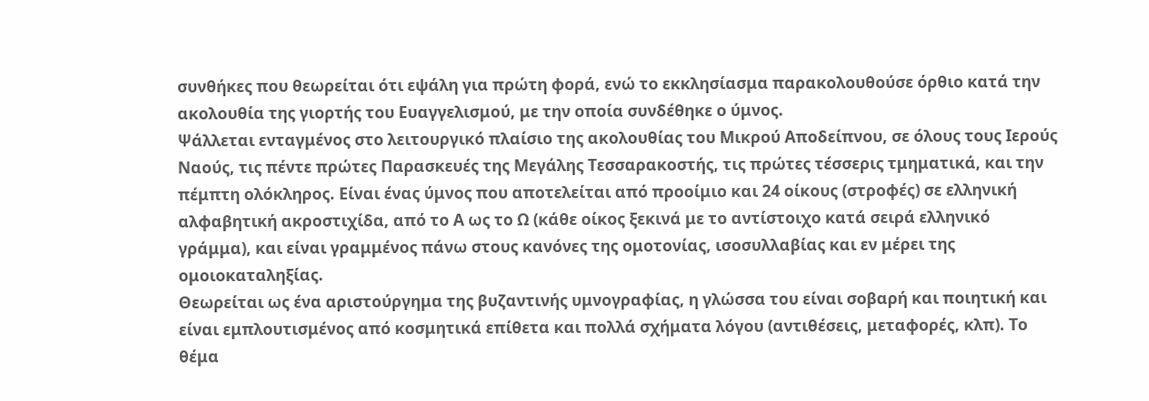συνθήκες που θεωρείται ότι εψάλη για πρώτη φορά, ενώ το εκκλησίασμα παρακολουθούσε όρθιο κατά την ακολουθία της γιορτής του Ευαγγελισμού, με την οποία συνδέθηκε ο ύμνος.
Ψάλλεται ενταγμένος στο λειτουργικό πλαίσιο της ακολουθίας του Μικρού Αποδείπνου, σε όλους τους Ιερούς Ναούς, τις πέντε πρώτες Παρασκευές της Μεγάλης Τεσσαρακοστής, τις πρώτες τέσσερις τμηματικά, και την πέμπτη ολόκληρος. Είναι ένας ύμνος που αποτελείται από προοίμιο και 24 οίκους (στροφές) σε ελληνική αλφαβητική ακροστιχίδα, από το Α ως το Ω (κάθε οίκος ξεκινά με το αντίστοιχο κατά σειρά ελληνικό γράμμα), και είναι γραμμένος πάνω στους κανόνες της ομοτονίας, ισοσυλλαβίας και εν μέρει της ομοιοκαταληξίας.
Θεωρείται ως ένα αριστούργημα της βυζαντινής υμνογραφίας, η γλώσσα του είναι σοβαρή και ποιητική και είναι εμπλουτισμένος από κοσμητικά επίθετα και πολλά σχήματα λόγου (αντιθέσεις, μεταφορές, κλπ). Το θέμα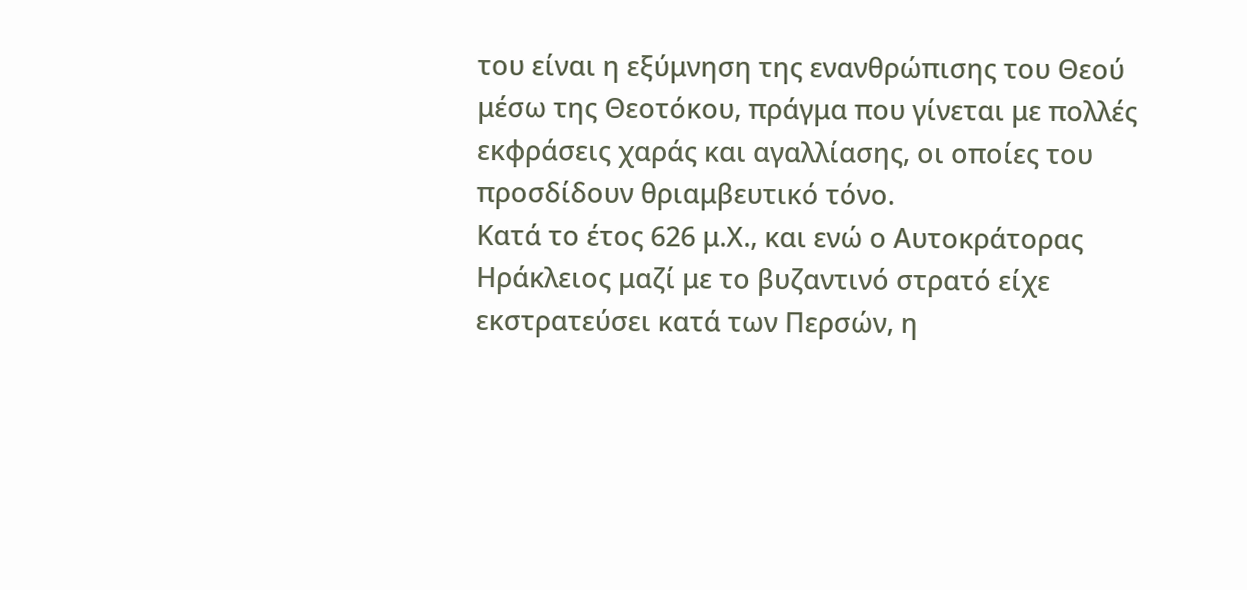του είναι η εξύμνηση της ενανθρώπισης του Θεού μέσω της Θεοτόκου, πράγμα που γίνεται με πολλές εκφράσεις χαράς και αγαλλίασης, οι οποίες του προσδίδουν θριαμβευτικό τόνο.
Κατά το έτος 626 μ.Χ., και ενώ ο Αυτοκράτορας Ηράκλειος μαζί με το βυζαντινό στρατό είχε εκστρατεύσει κατά των Περσών, η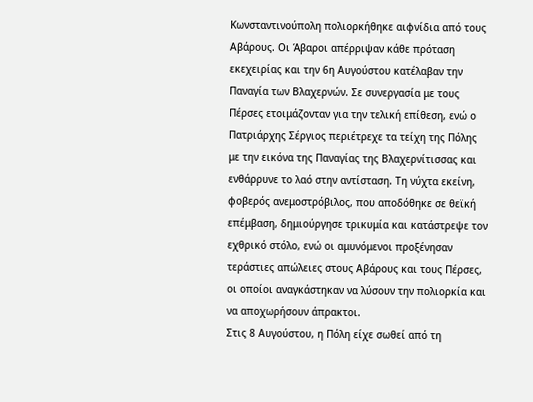Κωνσταντινούπολη πολιορκήθηκε αιφνίδια από τους Αβάρους. Οι Άβαροι απέρριψαν κάθε πρόταση εκεχειρίας και την 6η Αυγούστου κατέλαβαν την Παναγία των Βλαχερνών. Σε συνεργασία με τους Πέρσες ετοιμάζονταν για την τελική επίθεση, ενώ ο Πατριάρχης Σέργιος περιέτρεχε τα τείχη της Πόλης με την εικόνα της Παναγίας της Βλαχερνίτισσας και ενθάρρυνε το λαό στην αντίσταση. Τη νύχτα εκείνη, φοβερός ανεμοστρόβιλος, που αποδόθηκε σε θεϊκή επέμβαση, δημιούργησε τρικυμία και κατάστρεψε τον εχθρικό στόλο, ενώ οι αμυνόμενοι προξένησαν τεράστιες απώλειες στους Αβάρους και τους Πέρσες, οι οποίοι αναγκάστηκαν να λύσουν την πολιορκία και να αποχωρήσουν άπρακτοι.
Στις 8 Αυγούστου, η Πόλη είχε σωθεί από τη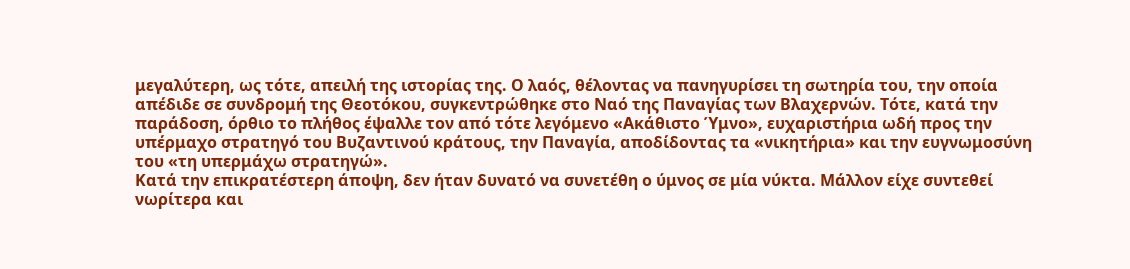μεγαλύτερη, ως τότε, απειλή της ιστορίας της. Ο λαός, θέλοντας να πανηγυρίσει τη σωτηρία του, την οποία απέδιδε σε συνδρομή της Θεοτόκου, συγκεντρώθηκε στο Ναό της Παναγίας των Βλαχερνών. Τότε, κατά την παράδοση, όρθιο το πλήθος έψαλλε τον από τότε λεγόμενο «Ακάθιστο Ύμνο», ευχαριστήρια ωδή προς την υπέρμαχο στρατηγό του Βυζαντινού κράτους, την Παναγία, αποδίδοντας τα «νικητήρια» και την ευγνωμοσύνη του «τη υπερμάχω στρατηγώ».
Κατά την επικρατέστερη άποψη, δεν ήταν δυνατό να συνετέθη ο ύμνος σε μία νύκτα. Μάλλον είχε συντεθεί νωρίτερα και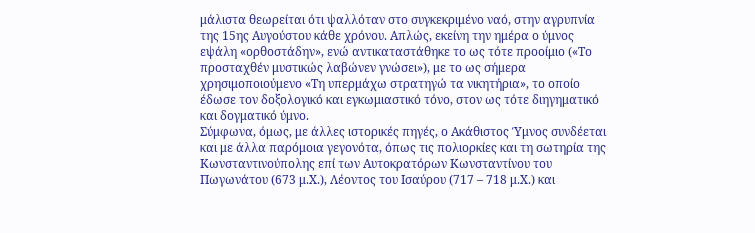μάλιστα θεωρείται ότι ψαλλόταν στο συγκεκριμένο ναό, στην αγρυπνία της 15ης Αυγούστου κάθε χρόνου. Απλώς, εκείνη την ημέρα ο ύμνος εψάλη «ορθοστάδην», ενώ αντικαταστάθηκε το ως τότε προοίμιο («Το προσταχθέν μυστικώς λαβώνεν γνώσει»), με το ως σήμερα χρησιμοποιούμενο «Τη υπερμάχω στρατηγώ τα νικητήρια», το οποίο έδωσε τον δοξολογικό και εγκωμιαστικό τόνο, στον ως τότε διηγηματικό και δογματικό ύμνο.
Σύμφωνα, όμως, με άλλες ιστορικές πηγές, ο Ακάθιστος Ύμνος συνδέεται και με άλλα παρόμοια γεγονότα, όπως τις πολιορκίες και τη σωτηρία της Κωνσταντινούπολης επί των Αυτοκρατόρων Κωνσταντίνου του Πωγωνάτου (673 μ.Χ.), Λέοντος του Ισαύρου (717 – 718 μ.Χ.) και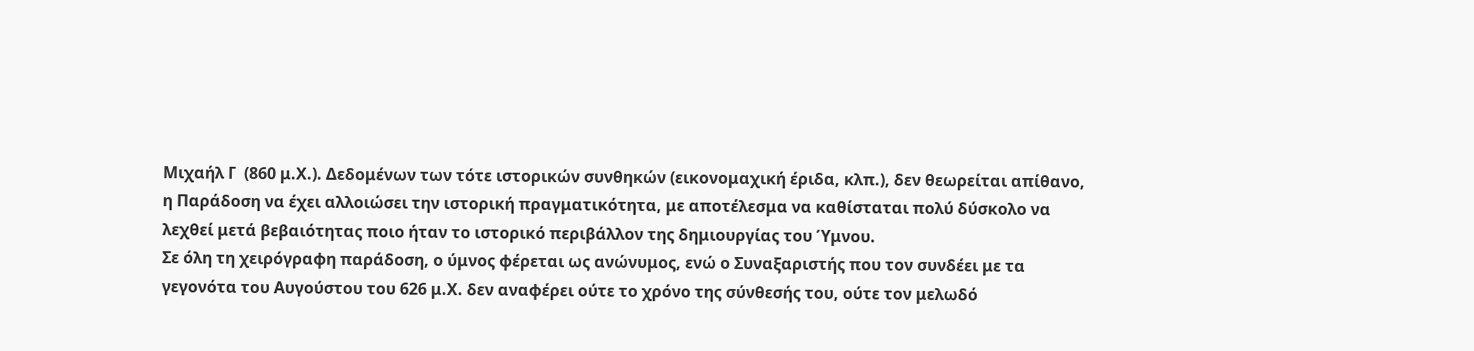Μιχαήλ Γ  (860 μ.Χ.). Δεδομένων των τότε ιστορικών συνθηκών (εικονομαχική έριδα, κλπ.), δεν θεωρείται απίθανο, η Παράδοση να έχει αλλοιώσει την ιστορική πραγματικότητα, με αποτέλεσμα να καθίσταται πολύ δύσκολο να λεχθεί μετά βεβαιότητας ποιο ήταν το ιστορικό περιβάλλον της δημιουργίας του Ύμνου.
Σε όλη τη χειρόγραφη παράδοση, ο ύμνος φέρεται ως ανώνυμος, ενώ ο Συναξαριστής που τον συνδέει με τα γεγονότα του Αυγούστου του 626 μ.Χ. δεν αναφέρει ούτε το χρόνο της σύνθεσής του, ούτε τον μελωδό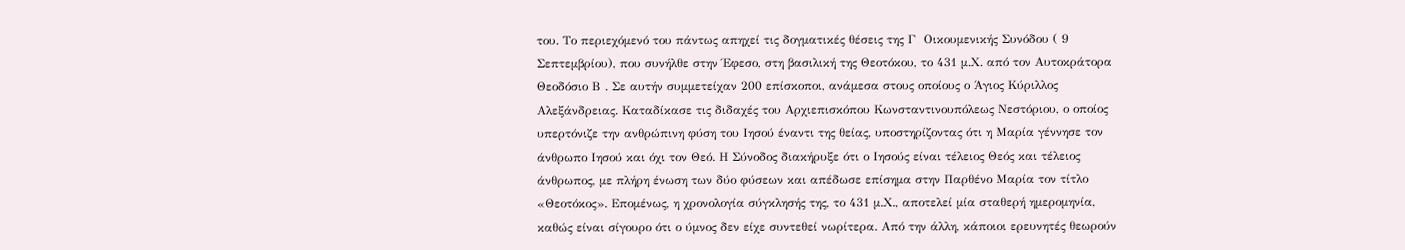του. Το περιεχόμενό του πάντως απηχεί τις δογματικές θέσεις της Γ  Οικουμενικής Συνόδου ( 9 Σεπτεμβρίου), που συνήλθε στην Έφεσο, στη βασιλική της Θεοτόκου, το 431 μ.Χ. από τον Αυτοκράτορα Θεοδόσιο Β . Σε αυτήν συμμετείχαν 200 επίσκοποι, ανάμεσα στους οποίους ο Άγιος Κύριλλος Αλεξάνδρειας. Καταδίκασε τις διδαχές του Αρχιεπισκόπου Κωνσταντινουπόλεως Νεστόριου, ο οποίος υπερτόνιζε την ανθρώπινη φύση του Ιησού έναντι της θείας, υποστηρίζοντας ότι η Μαρία γέννησε τον άνθρωπο Ιησού και όχι τον Θεό. Η Σύνοδος διακήρυξε ότι ο Ιησούς είναι τέλειος Θεός και τέλειος άνθρωπος, με πλήρη ένωση των δύο φύσεων και απέδωσε επίσημα στην Παρθένο Μαρία τον τίτλο «Θεοτόκος». Επομένως, η χρονολογία σύγκλησής της, το 431 μ.Χ., αποτελεί μία σταθερή ημερομηνία, καθώς είναι σίγουρο ότι ο ύμνος δεν είχε συντεθεί νωρίτερα. Από την άλλη, κάποιοι ερευνητές θεωρούν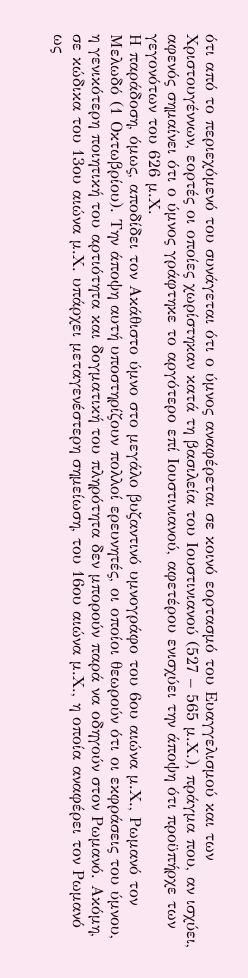ότι από το περιεχόμενό του συνάγεται ότι ο ύμνος αναφέρεται σε κοινό εορτασμό του Ευαγγελισμού και των Χριστουγέννων, εορτές οι οποίες χωρίστηκαν κατά τη βασιλεία του Ιουστινιανού (527 – 565 μ.Χ.), πράγμα που, αν ισχύει, αφενός σημαίνει ότι ο ύμνος γράφτηκε το αργότερο επί Ιουστινιανού, αφετέρου ενισχύει την άποψη ότι προϋπήρχε των γεγονότων του 626 μ.Χ.
Η παράδοση, όμως, αποδίδει τον Ακάθιστο ύμνο στο μεγάλο βυζαντινό υμνογράφο του 6ου αιώνα μ.Χ., Ρωμανό τον Μελωδό (1 Οκτωβρίου). Την άποψη αυτή υποστηρίζουν πολλοί ερευνητές, οι οποίοι θεωρούν ότι οι εκφράσεις του ύμνου, η γενικότερη ποιητική του αρτιότητα και δογματική του πληρότητα δεν μπορούν παρά να οδηγούν στον Ρωμανό. Ακόμη, σε κώδικα του 13ου αιώνα μ.Χ. υπάρχει μεταγενέστερη σημείωση, του 16ου αιώνα μ.Χ., η οποία αναφέρει τον Ρωμανό ως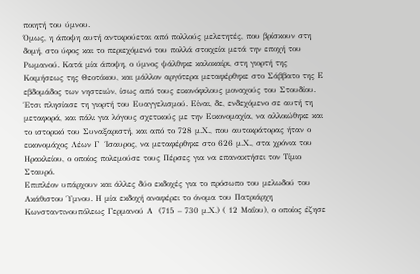ποιητή του ύμνου.
Όμως, η άποψη αυτή αντικρούεται από πολλούς μελετητές, που βρίσκουν στη δομή, στο ύφος και το περιεχόμενό του πολλά στοιχεία μετά την εποχή του Ρωμανού. Κατά μία άποψη, ο ύμνος ψάλθηκε καλοκαίρι, στη γιορτή της Κοιμήσεως της Θεοτόκου, και μάλλον αργότερα μεταφέρθηκε στο Σάββατο της Ε  εβδομάδος των νηστειών, ίσως από τους εικονόφιλους μοναχούς του Στουδίου. Έτσι πλησίασε τη γιορτή του Ευαγγελισμού. Είναι, δε, ενδεχόμενο σε αυτή τη μεταφορά, και πάλι για λόγους σχετικούς με την Εικονομαχία, να αλλοιώθηκε και το ιστορικό του Συναξαριστή, και από το 728 μ.Χ., που αυτοκράτορας ήταν ο εικονομάχος Λέων Γ  Ίσαυρος, να μεταφέρθηκε στο 626 μ.Χ., στα χρόνια του Ηρακλείου, ο οποίος πολεμούσε τους Πέρσες για να επανακτήσει τον Τίμιο Σταυρό.
Επιπλέον υπάρχουν και άλλες δύο εκδοχές για το πρόσωπο του μελωδού του Ακάθιστου Ύμνου. Η μία εκδοχή αναφέρει το όνομα του Πατριάρχη Κωνσταντινουπόλεως Γερμανού Α  (715 – 730 μ.Χ.) ( 12 Μαΐου), ο οποίος έζησε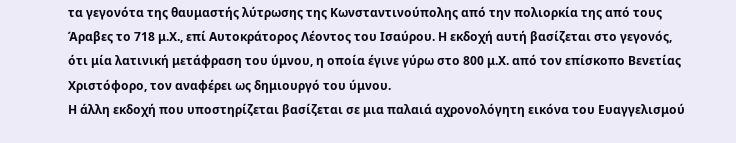τα γεγονότα της θαυμαστής λύτρωσης της Κωνσταντινούπολης από την πολιορκία της από τους Άραβες το 718 μ.Χ., επί Αυτοκράτορος Λέοντος του Ισαύρου. Η εκδοχή αυτή βασίζεται στο γεγονός, ότι μία λατινική μετάφραση του ύμνου, η οποία έγινε γύρω στο 800 μ.Χ. από τον επίσκοπο Βενετίας Χριστόφορο, τον αναφέρει ως δημιουργό του ύμνου.
Η άλλη εκδοχή που υποστηρίζεται βασίζεται σε μια παλαιά αχρονολόγητη εικόνα του Ευαγγελισμού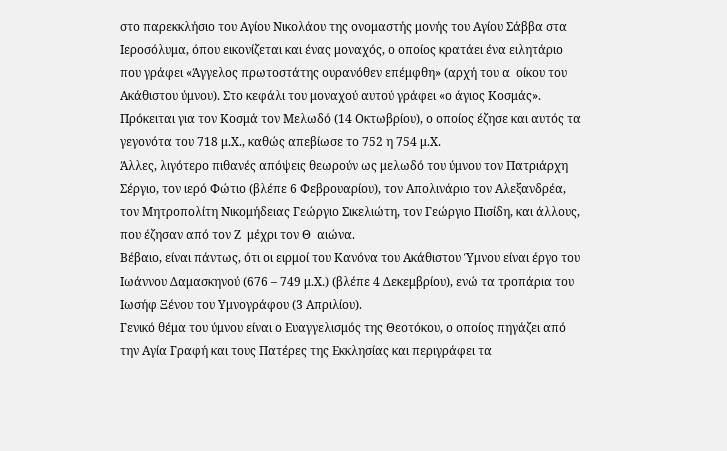στο παρεκκλήσιο του Αγίου Νικολάου της ονομαστής μονής του Αγίου Σάββα στα Ιεροσόλυμα, όπου εικονίζεται και ένας μοναχός, ο οποίος κρατάει ένα ειλητάριο που γράφει «Άγγελος πρωτοστάτης ουρανόθεν επέμφθη» (αρχή του α  οίκου του Ακάθιστου ύμνου). Στο κεφάλι του μοναχού αυτού γράφει «ο άγιος Κοσμάς». Πρόκειται για τον Κοσμά τον Μελωδό (14 Οκτωβρίου), ο οποίος έζησε και αυτός τα γεγονότα του 718 μ.Χ., καθώς απεβίωσε το 752 η 754 μ.Χ.
Άλλες, λιγότερο πιθανές απόψεις θεωρούν ως μελωδό του ύμνου τον Πατριάρχη Σέργιο, τον ιερό Φώτιο (βλέπε 6 Φεβρουαρίου), τον Απολινάριο τον Αλεξανδρέα, τον Μητροπολίτη Νικομήδειας Γεώργιο Σικελιώτη, τον Γεώργιο Πισίδη, και άλλους, που έζησαν από τον Ζ  μέχρι τον Θ  αιώνα.
Βέβαιο, είναι πάντως, ότι οι ειρμοί του Κανόνα του Ακάθιστου Ύμνου είναι έργο του Ιωάννου Δαμασκηνού (676 – 749 μ.Χ.) (βλέπε 4 Δεκεμβρίου), ενώ τα τροπάρια του Ιωσήφ Ξένου του Υμνογράφου (3 Απριλίου).
Γενικό θέμα του ύμνου είναι ο Ευαγγελισμός της Θεοτόκου, ο οποίος πηγάζει από την Αγία Γραφή και τους Πατέρες της Εκκλησίας και περιγράφει τα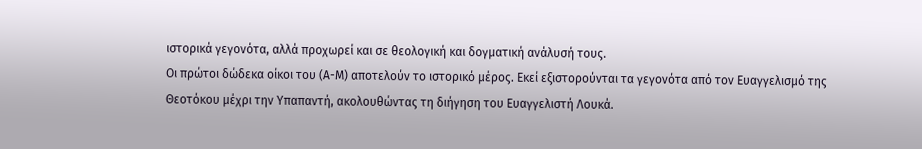ιστορικά γεγονότα, αλλά προχωρεί και σε θεολογική και δογματική ανάλυσή τους.
Οι πρώτοι δώδεκα οίκοι του (Α-Μ) αποτελούν το ιστορικό μέρος. Εκεί εξιστορούνται τα γεγονότα από τον Ευαγγελισμό της Θεοτόκου μέχρι την Υπαπαντή, ακολουθώντας τη διήγηση του Ευαγγελιστή Λουκά.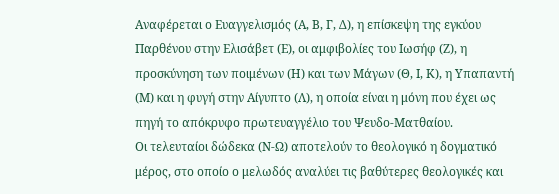Αναφέρεται ο Ευαγγελισμός (Α, Β, Γ, Δ), η επίσκεψη της εγκύου Παρθένου στην Ελισάβετ (Ε), οι αμφιβολίες του Ιωσήφ (Ζ), η προσκύνηση των ποιμένων (Η) και των Μάγων (Θ, Ι, Κ), η Υπαπαντή (Μ) και η φυγή στην Αίγυπτο (Λ), η οποία είναι η μόνη που έχει ως πηγή το απόκρυφο πρωτευαγγέλιο του Ψευδο-Ματθαίου.
Οι τελευταίοι δώδεκα (Ν-Ω) αποτελούν το θεολογικό η δογματικό μέρος, στο οποίο ο μελωδός αναλύει τις βαθύτερες θεολογικές και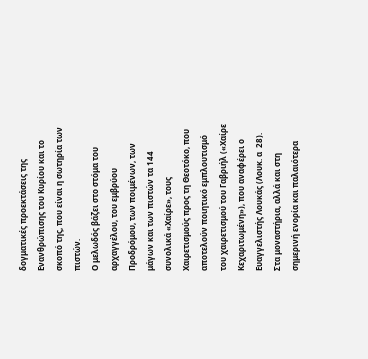δογματικές προεκτάσεις της Ενανθρώπισης του Κυρίου και το σκοπό της, που είναι η σωτηρία των πιστών.
Ο μελωδός βάζει στο στόμα του αρχαγγέλου, του εμβρύου Προδρόμου, των ποιμένων, των μάγων και των πιστών τα 144 συνολικά «Χαίρε», τους Χαιρετισμούς προς τη Θεοτόκο, που αποτελούν ποιητικό εμπλουτισμό του χαιρετισμού του Γαβριήλ («Χαίρε Κεχαριτωμένη»), που αναφέρει ο Ευαγγελιστής Λουκάς (Λουκ. α  28).
Στα μοναστήρια, αλλά και στη σημερινή ενορία και παλαιότερα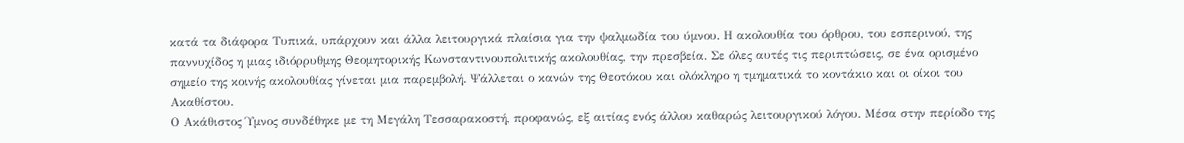κατά τα διάφορα Τυπικά, υπάρχουν και άλλα λειτουργικά πλαίσια για την ψαλμωδία του ύμνου. Η ακολουθία του όρθρου, του εσπερινού, της παννυχίδος η μιας ιδιόρρυθμης Θεομητορικής Κωνσταντινουπολιτικής ακολουθίας, την πρεσβεία. Σε όλες αυτές τις περιπτώσεις, σε ένα ορισμένο σημείο της κοινής ακολουθίας γίνεται μια παρεμβολή. Ψάλλεται ο κανών της Θεοτόκου και ολόκληρο η τμηματικά το κοντάκιο και οι οίκοι του Ακαθίστου.
Ο Ακάθιστος Ύμνος συνδέθηκε με τη Μεγάλη Τεσσαρακοστή, προφανώς, εξ αιτίας ενός άλλου καθαρώς λειτουργικού λόγου. Μέσα στην περίοδο της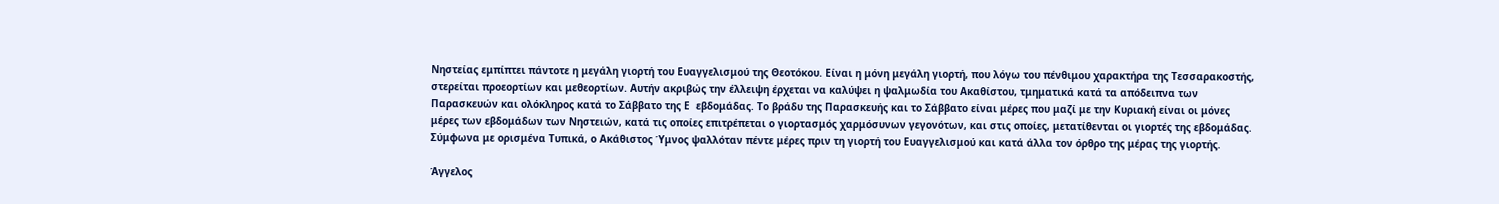Νηστείας εμπίπτει πάντοτε η μεγάλη γιορτή του Ευαγγελισμού της Θεοτόκου. Είναι η μόνη μεγάλη γιορτή, που λόγω του πένθιμου χαρακτήρα της Τεσσαρακοστής, στερείται προεορτίων και μεθεορτίων. Αυτήν ακριβώς την έλλειψη έρχεται να καλύψει η ψαλμωδία του Ακαθίστου, τμηματικά κατά τα απόδειπνα των Παρασκευών και ολόκληρος κατά το Σάββατο της Ε  εβδομάδας. Το βράδυ της Παρασκευής και το Σάββατο είναι μέρες που μαζί με την Κυριακή είναι οι μόνες μέρες των εβδομάδων των Νηστειών, κατά τις οποίες επιτρέπεται ο γιορτασμός χαρμόσυνων γεγονότων, και στις οποίες, μετατίθενται οι γιορτές της εβδομάδας. Σύμφωνα με ορισμένα Τυπικά, ο Ακάθιστος Ύμνος ψαλλόταν πέντε μέρες πριν τη γιορτή του Ευαγγελισμού και κατά άλλα τον όρθρο της μέρας της γιορτής.

Άγγελος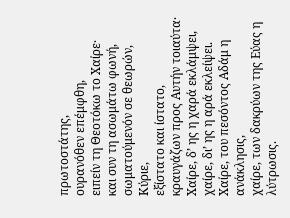πρωτοστάτης,
ουρανόθεν επέμφθη,
ειπείν τη Θεοτόκω το Χαίρε·
και συν τη ασωμάτω φωνή,
σωματούμενόν σε θεωρών, Κύριε,
εξίστατο και ίστατο,
κραυγάζων προς Αυτήν τοιαύτα·
Χαίρε, δ’ ης η χαρά εκλάμψει,
χαίρε, δι’ ης η αρά εκλείψει.
Χαίρε, του πεσόντος Αδάμ η ανάκλησις,
χαίρε, των δακρύων της Εύας η λύτρωσις.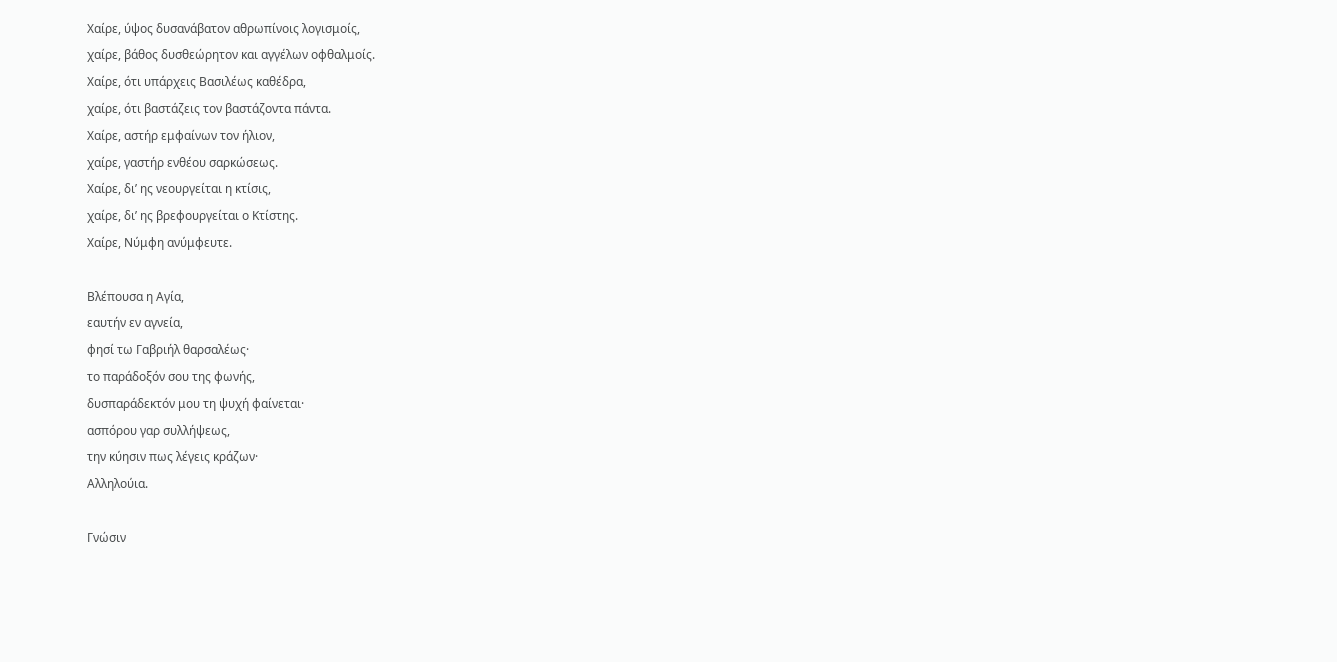Χαίρε, ύψος δυσανάβατον αθρωπίνοις λογισμοίς,
χαίρε, βάθος δυσθεώρητον και αγγέλων οφθαλμοίς.
Χαίρε, ότι υπάρχεις Βασιλέως καθέδρα,
χαίρε, ότι βαστάζεις τον βαστάζοντα πάντα.
Χαίρε, αστήρ εμφαίνων τον ήλιον,
χαίρε, γαστήρ ενθέου σαρκώσεως.
Χαίρε, δι’ ης νεουργείται η κτίσις,
χαίρε, δι’ ης βρεφουργείται ο Κτίστης.
Χαίρε, Νύμφη ανύμφευτε.

Βλέπουσα η Αγία,
εαυτήν εν αγνεία,
φησί τω Γαβριήλ θαρσαλέως·
το παράδοξόν σου της φωνής,
δυσπαράδεκτόν μου τη ψυχή φαίνεται·
ασπόρου γαρ συλλήψεως,
την κύησιν πως λέγεις κράζων·
Αλληλούια.

Γνώσιν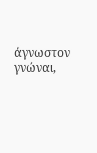άγνωστον γνώναι,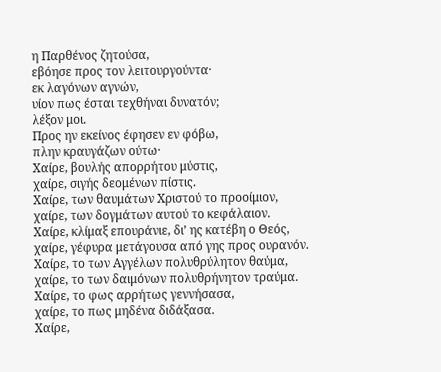η Παρθένος ζητούσα,
εβόησε προς τον λειτουργούντα·
εκ λαγόνων αγνών,
υίον πως έσται τεχθήναι δυνατόν;
λέξον μοι.
Προς ην εκείνος έφησεν εν φόβω,
πλην κραυγάζων ούτω·
Χαίρε, βουλής απορρήτου μύστις,
χαίρε, σιγής δεομένων πίστις.
Χαίρε, των θαυμάτων Χριστού το προοίμιον,
χαίρε, των δογμάτων αυτού το κεφάλαιον.
Χαίρε, κλίμαξ επουράνιε, δι’ ης κατέβη ο Θεός,
χαίρε, γέφυρα μετάγουσα από γης προς ουρανόν.
Χαίρε, το των Αγγέλων πολυθρύλητον θαύμα,
χαίρε, το των δαιμόνων πολυθρήνητον τραύμα.
Χαίρε, το φως αρρήτως γεννήσασα,
χαίρε, το πως μηδένα διδάξασα.
Χαίρε,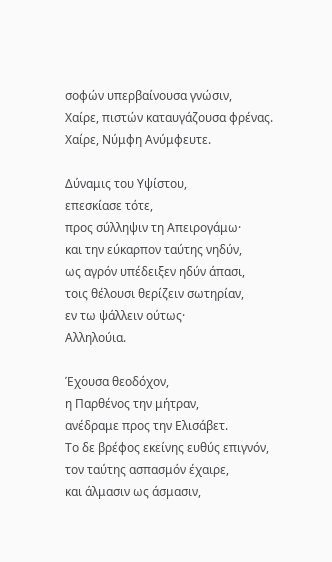σοφών υπερβαίνουσα γνώσιν,
Χαίρε, πιστών καταυγάζουσα φρένας.
Χαίρε, Νύμφη Ανύμφευτε.

Δύναμις του Υψίστου,
επεσκίασε τότε,
προς σύλληψιν τη Απειρογάμω·
και την εύκαρπον ταύτης νηδύν,
ως αγρόν υπέδειξεν ηδύν άπασι,
τοις θέλουσι θερίζειν σωτηρίαν,
εν τω ψάλλειν ούτως·
Αλληλούια.

Έχουσα θεοδόχον,
η Παρθένος την μήτραν,
ανέδραμε προς την Ελισάβετ.
Το δε βρέφος εκείνης ευθύς επιγνόν,
τον ταύτης ασπασμόν έχαιρε,
και άλμασιν ως άσμασιν,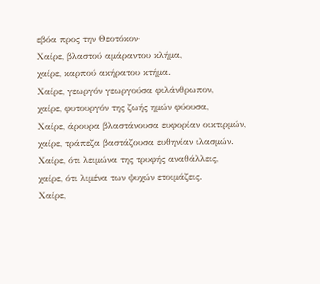εβόα προς την Θεοτόκον·
Χαίρε, βλαστού αμάραντου κλήμα,
χαίρε, καρπού ακήρατου κτήμα.
Χαίρε, γεωργόν γεωργούσα φιλάνθρωπον,
χαίρε, φυτουργόν της ζωής ημών φύουσα,
Χαίρε, άρουρα βλαστάνουσα ευφορίαν οικτιρμών,
χαίρε, τράπεζα βαστάζουσα ευθηνίαν ιλασμών.
Χαίρε, ότι λειμώνα της τρυφής αναθάλλεις,
χαίρε, ότι λιμένα των ψυχών ετοιμάζεις.
Χαίρε,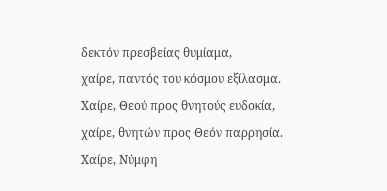δεκτόν πρεσβείας θυμίαμα,
χαίρε, παντός του κόσμου εξίλασμα.
Χαίρε, Θεού προς θνητούς ευδοκία,
χαίρε, θνητών προς Θεόν παρρησία.
Χαίρε, Νύμφη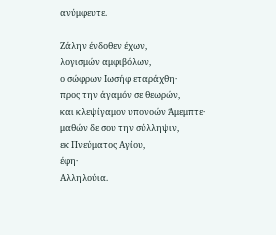ανύμφευτε.

Ζάλην ένδοθεν έχων,
λογισμών αμφιβόλων,
ο σώφρων Ιωσήφ εταράχθη·
προς την άγαμόν σε θεωρών,
και κλεψίγαμον υπονοών Άμεμπτε·
μαθών δε σου την σύλληψιν,
εκ Πνεύματος Αγίου,
έφη·
Αλληλούια.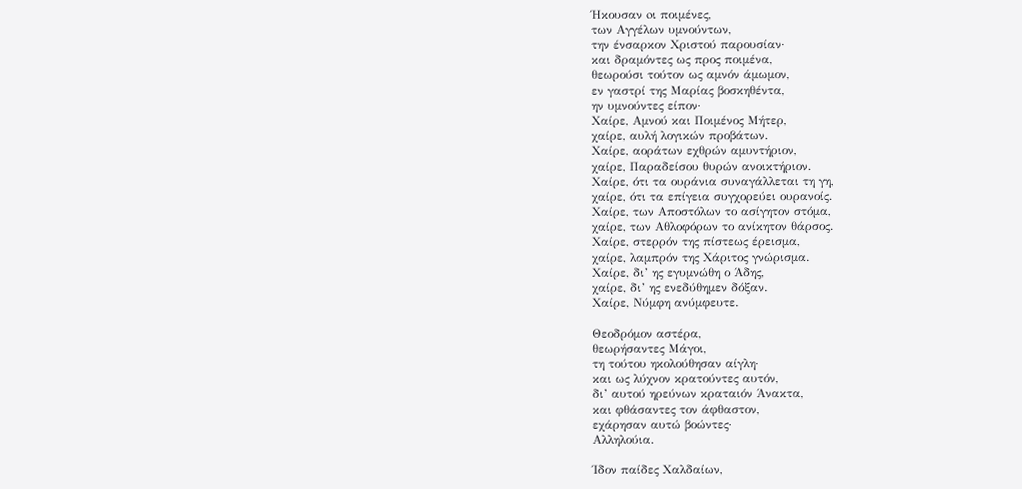Ήκουσαν oι ποιμένες,
των Αγγέλων υμνούντων,
την ένσαρκον Χριστού παρουσίαν·
και δραμόντες ως προς ποιμένα,
θεωρούσι τούτον ως αμνόν άμωμον,
εν γαστρί της Μαρίας βοσκηθέντα,
ην υμνούντες είπον·
Χαίρε, Αμνού και Ποιμένος Μήτερ,
χαίρε, αυλή λογικών προβάτων.
Χαίρε, αοράτων εχθρών αμυντήριον,
χαίρε, Παραδείσου θυρών ανοικτήριον.
Χαίρε, ότι τα ουράνια συναγάλλεται τη γη,
χαίρε, ότι τα επίγεια συγχορεύει ουρανοίς.
Χαίρε, των Αποστόλων το ασίγητον στόμα,
χαίρε, των Αθλοφόρων το ανίκητον θάρσος.
Χαίρε, στερρόν της πίστεως έρεισμα,
χαίρε, λαμπρόν της Χάριτος γνώρισμα.
Χαίρε, δι’ ης εγυμνώθη ο Άδης,
χαίρε, δι’ ης ενεδύθημεν δόξαν.
Χαίρε, Νύμφη ανύμφευτε.

Θεοδρόμον αστέρα,
θεωρήσαντες Μάγοι,
τη τούτου ηκολούθησαν αίγλη·
και ως λύχνον κρατούντες αυτόν,
δι’ αυτού ηρεύνων κραταιόν Άνακτα,
και φθάσαντες τον άφθαστον,
εχάρησαν αυτώ βοώντες·
Αλληλούια.

Ίδον παίδες Χαλδαίων,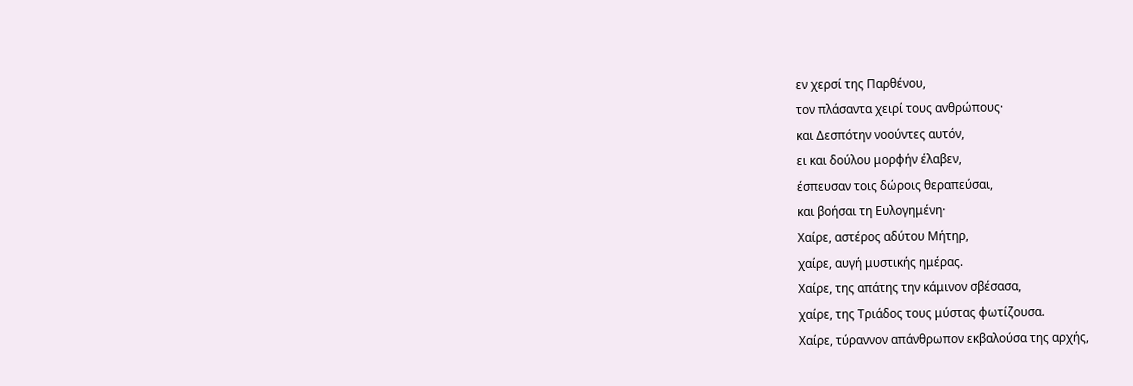εν χερσί της Παρθένου,
τον πλάσαντα χειρί τους ανθρώπους·
και Δεσπότην νοούντες αυτόν,
ει και δούλου μορφήν έλαβεν,
έσπευσαν τοις δώροις θεραπεύσαι,
και βοήσαι τη Ευλογημένη·
Χαίρε, αστέρος αδύτου Μήτηρ,
χαίρε, αυγή μυστικής ημέρας.
Χαίρε, της απάτης την κάμινον σβέσασα,
χαίρε, της Τριάδος τους μύστας φωτίζουσα.
Χαίρε, τύραννον απάνθρωπον εκβαλούσα της αρχής,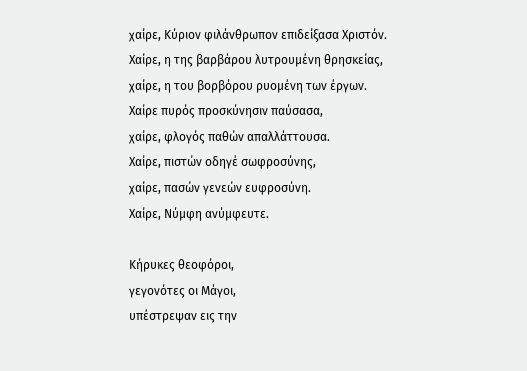χαίρε, Κύριον φιλάνθρωπον επιδείξασα Χριστόν.
Χαίρε, η της βαρβάρου λυτρουμένη θρησκείας,
χαίρε, η του βορβόρου ρυομένη των έργων.
Χαίρε πυρός προσκύνησιν παύσασα,
χαίρε, φλογός παθών απαλλάττουσα.
Χαίρε, πιστών οδηγέ σωφροσύνης,
χαίρε, πασών γενεών ευφροσύνη.
Χαίρε, Νύμφη ανύμφευτε.

Κήρυκες θεοφόροι,
γεγονότες οι Μάγοι,
υπέστρεψαν εις την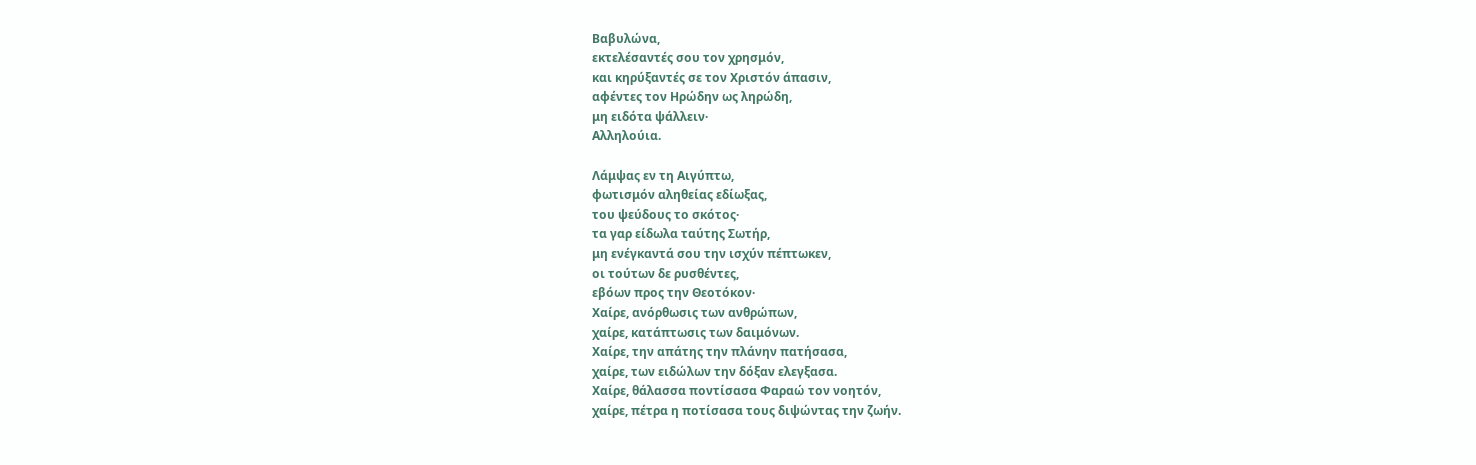Βαβυλώνα,
εκτελέσαντές σου τον χρησμόν,
και κηρύξαντές σε τον Χριστόν άπασιν,
αφέντες τον Ηρώδην ως ληρώδη,
μη ειδότα ψάλλειν·
Αλληλούια.

Λάμψας εν τη Αιγύπτω,
φωτισμόν αληθείας εδίωξας,
του ψεύδους το σκότος·
τα γαρ είδωλα ταύτης Σωτήρ,
μη ενέγκαντά σου την ισχύν πέπτωκεν,
οι τούτων δε ρυσθέντες,
εβόων προς την Θεοτόκον·
Χαίρε, ανόρθωσις των ανθρώπων,
χαίρε, κατάπτωσις των δαιμόνων.
Χαίρε, την απάτης την πλάνην πατήσασα,
χαίρε, των ειδώλων την δόξαν ελεγξασα.
Χαίρε, θάλασσα ποντίσασα Φαραώ τον νοητόν,
χαίρε, πέτρα η ποτίσασα τους διψώντας την ζωήν.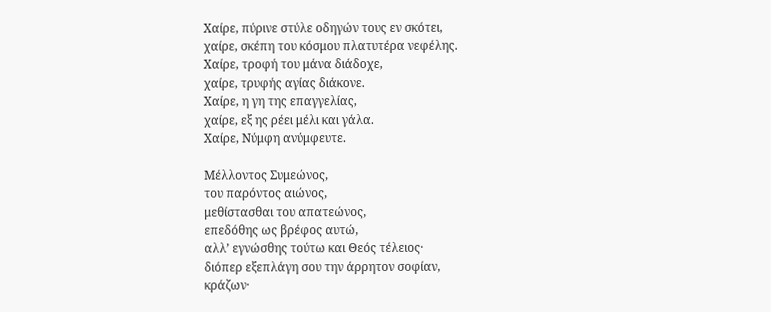Χαίρε, πύρινε στύλε οδηγών τους εν σκότει,
χαίρε, σκέπη του κόσμου πλατυτέρα νεφέλης.
Χαίρε, τροφή του μάνα διάδοχε,
χαίρε, τρυφής αγίας διάκονε.
Χαίρε, η γη της επαγγελίας,
χαίρε, εξ ης ρέει μέλι και γάλα.
Χαίρε, Νύμφη ανύμφευτε.

Μέλλοντος Συμεώνος,
του παρόντος αιώνος,
μεθίστασθαι του απατεώνος,
επεδόθης ως βρέφος αυτώ,
αλλ’ εγνώσθης τούτω και Θεός τέλειος·
διόπερ εξεπλάγη σου την άρρητον σοφίαν,
κράζων·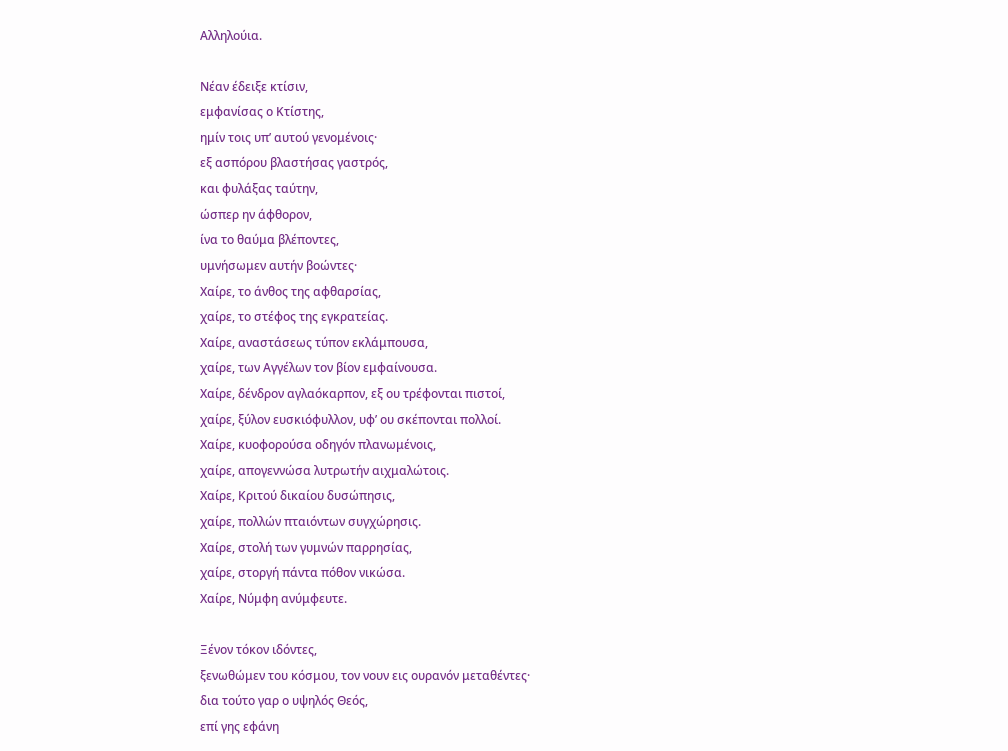Αλληλούια.

Νέαν έδειξε κτίσιν,
εμφανίσας ο Κτίστης,
ημίν τοις υπ’ αυτού γενομένοις·
εξ ασπόρου βλαστήσας γαστρός,
και φυλάξας ταύτην,
ώσπερ ην άφθορον,
ίνα το θαύμα βλέποντες,
υμνήσωμεν αυτήν βοώντες·
Χαίρε, το άνθος της αφθαρσίας,
χαίρε, το στέφος της εγκρατείας.
Χαίρε, αναστάσεως τύπον εκλάμπουσα,
χαίρε, των Αγγέλων τον βίον εμφαίνουσα.
Χαίρε, δένδρον αγλαόκαρπον, εξ ου τρέφονται πιστοί,
χαίρε, ξύλον ευσκιόφυλλον, υφ’ ου σκέπονται πολλοί.
Χαίρε, κυοφορούσα οδηγόν πλανωμένοις,
χαίρε, απογεννώσα λυτρωτήν αιχμαλώτοις.
Χαίρε, Κριτού δικαίου δυσώπησις,
χαίρε, πολλών πταιόντων συγχώρησις.
Χαίρε, στολή των γυμνών παρρησίας,
χαίρε, στοργή πάντα πόθον νικώσα.
Χαίρε, Νύμφη ανύμφευτε.

Ξένον τόκον ιδόντες,
ξενωθώμεν του κόσμου, τον νουν εις ουρανόν μεταθέντες·
δια τούτο γαρ ο υψηλός Θεός,
επί γης εφάνη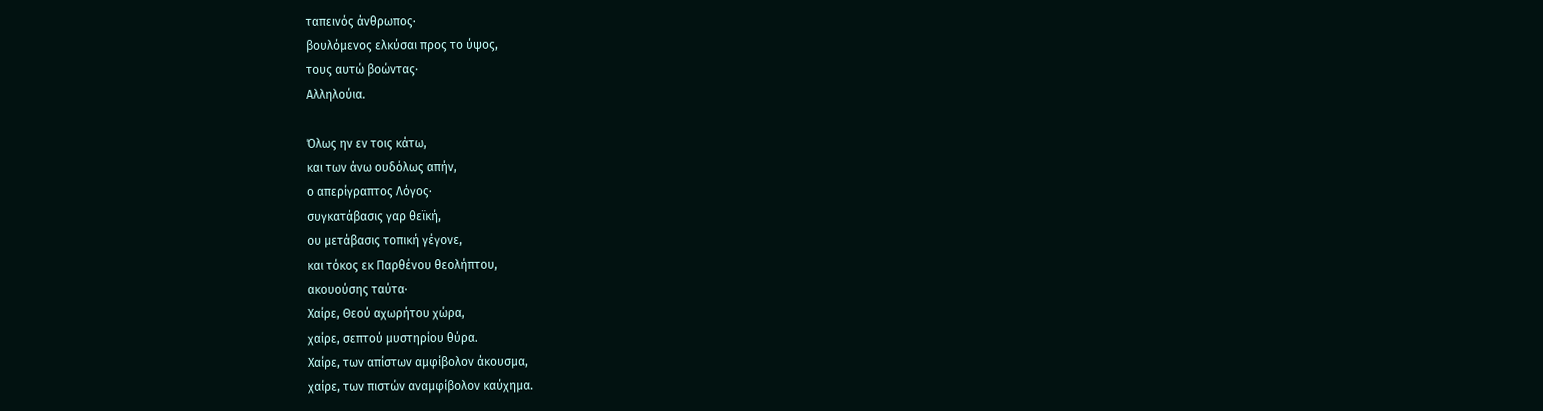ταπεινός άνθρωπος·
βουλόμενος ελκύσαι προς το ύψος,
τους αυτώ βοώντας·
Αλληλούια.

Όλως ην εν τοις κάτω,
και των άνω ουδόλως απήν,
ο απερίγραπτος Λόγος·
συγκατάβασις γαρ θεϊκή,
ου μετάβασις τοπική γέγονε,
και τόκος εκ Παρθένου θεολήπτου,
ακουούσης ταύτα·
Χαίρε, Θεού αχωρήτου χώρα,
χαίρε, σεπτού μυστηρίου θύρα.
Χαίρε, των απίστων αμφίβολον άκουσμα,
χαίρε, των πιστών αναμφίβολον καύχημα.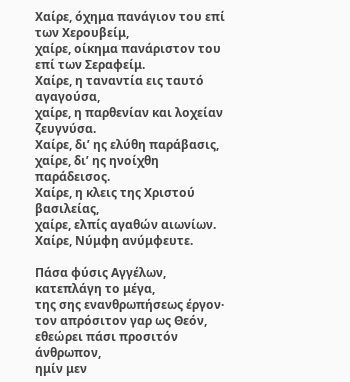Χαίρε, όχημα πανάγιον του επί των Χερουβείμ,
χαίρε, οίκημα πανάριστον του επί των Σεραφείμ.
Χαίρε, η ταναντία εις ταυτό αγαγούσα,
χαίρε, η παρθενίαν και λοχείαν ζευγνύσα.
Χαίρε, δι’ ης ελύθη παράβασις,
χαίρε, δι’ ης ηνοίχθη παράδεισος.
Χαίρε, η κλεις της Χριστού βασιλείας,
χαίρε, ελπίς αγαθών αιωνίων.
Χαίρε, Νύμφη ανύμφευτε.

Πάσα φύσις Αγγέλων,
κατεπλάγη το μέγα,
της σης ενανθρωπήσεως έργον·
τον απρόσιτον γαρ ως Θεόν,
εθεώρει πάσι προσιτόν άνθρωπον,
ημίν μεν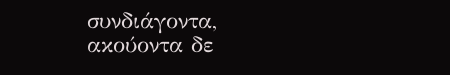συνδιάγοντα,
ακούοντα δε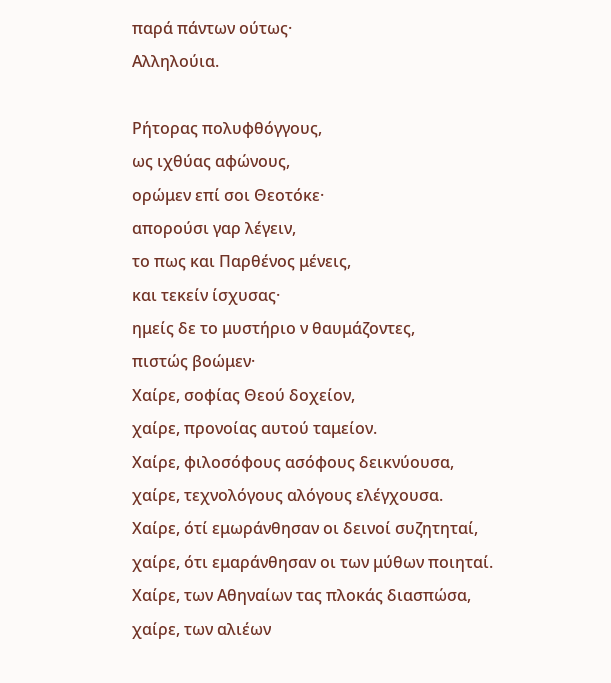παρά πάντων ούτως·
Αλληλούια.

Ρήτορας πολυφθόγγους,
ως ιχθύας αφώνους,
ορώμεν επί σοι Θεοτόκε·
απορούσι γαρ λέγειν,
το πως και Παρθένος μένεις,
και τεκείν ίσχυσας·
ημείς δε το μυστήριο ν θαυμάζοντες,
πιστώς βοώμεν·
Χαίρε, σοφίας Θεού δοχείον,
χαίρε, προνοίας αυτού ταμείον.
Χαίρε, φιλοσόφους ασόφους δεικνύουσα,
χαίρε, τεχνολόγους αλόγους ελέγχουσα.
Χαίρε, ότί εμωράνθησαν οι δεινοί συζητηταί,
χαίρε, ότι εμαράνθησαν οι των μύθων ποιηταί.
Χαίρε, των Αθηναίων τας πλοκάς διασπώσα,
χαίρε, των αλιέων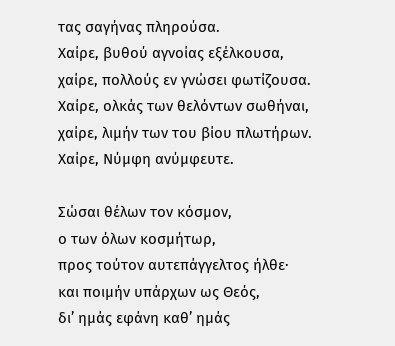τας σαγήνας πληρούσα.
Χαίρε, βυθού αγνοίας εξέλκουσα,
χαίρε, πολλούς εν γνώσει φωτίζουσα.
Χαίρε, ολκάς των θελόντων σωθήναι,
χαίρε, λιμήν των του βίου πλωτήρων.
Χαίρε, Νύμφη ανύμφευτε.

Σώσαι θέλων τον κόσμον,
ο των όλων κοσμήτωρ,
προς τούτον αυτεπάγγελτος ήλθε·
και ποιμήν υπάρχων ως Θεός,
δι’ ημάς εφάνη καθ’ ημάς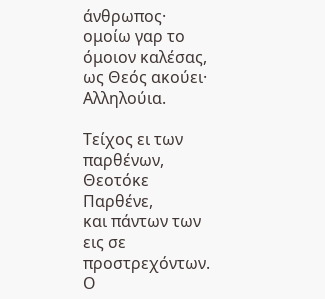άνθρωπος·
ομοίω γαρ το όμοιον καλέσας,
ως Θεός ακούει·
Αλληλούια.

Τείχος ει των παρθένων,
Θεοτόκε Παρθένε,
και πάντων των εις σε προστρεχόντων.
Ο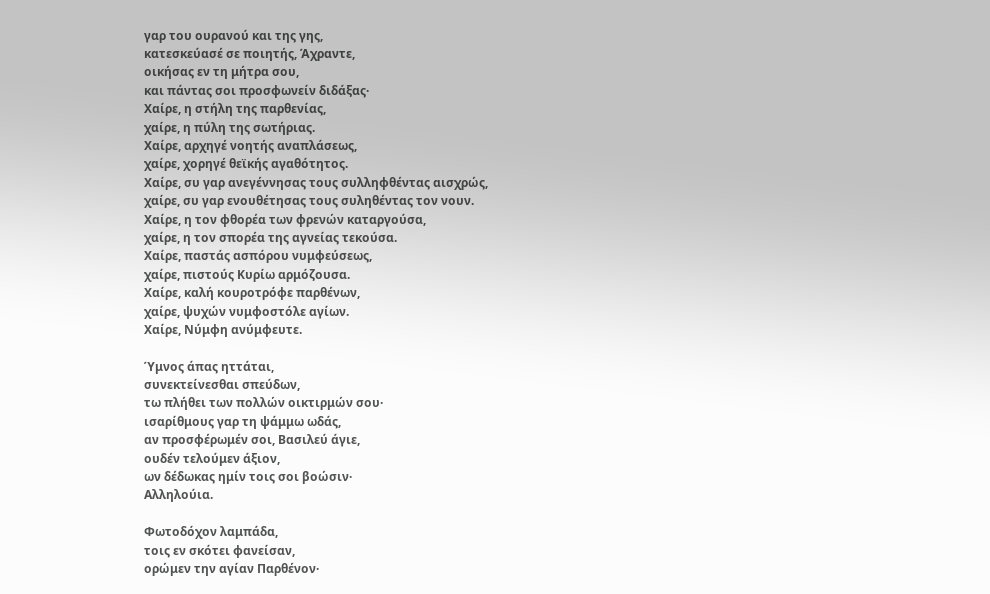γαρ του ουρανού και της γης,
κατεσκεύασέ σε ποιητής, Άχραντε,
οικήσας εν τη μήτρα σου,
και πάντας σοι προσφωνείν διδάξας·
Χαίρε, η στήλη της παρθενίας,
χαίρε, η πύλη της σωτήριας.
Χαίρε, αρχηγέ νοητής αναπλάσεως,
χαίρε, χορηγέ θεϊκής αγαθότητος.
Χαίρε, συ γαρ ανεγέννησας τους συλληφθέντας αισχρώς,
χαίρε, συ γαρ ενουθέτησας τους συληθέντας τον νουν.
Χαίρε, η τον φθορέα των φρενών καταργούσα,
χαίρε, η τον σπορέα της αγνείας τεκούσα.
Χαίρε, παστάς ασπόρου νυμφεύσεως,
χαίρε, πιστούς Κυρίω αρμόζουσα.
Χαίρε, καλή κουροτρόφε παρθένων,
χαίρε, ψυχών νυμφοστόλε αγίων.
Χαίρε, Νύμφη ανύμφευτε.

Ύμνος άπας ηττάται,
συνεκτείνεσθαι σπεύδων,
τω πλήθει των πολλών οικτιρμών σου·
ισαρίθμους γαρ τη ψάμμω ωδάς,
αν προσφέρωμέν σοι, Βασιλεύ άγιε,
ουδέν τελούμεν άξιον,
ων δέδωκας ημίν τοις σοι βοώσιν·
Αλληλούια.

Φωτοδόχον λαμπάδα,
τοις εν σκότει φανείσαν,
ορώμεν την αγίαν Παρθένον·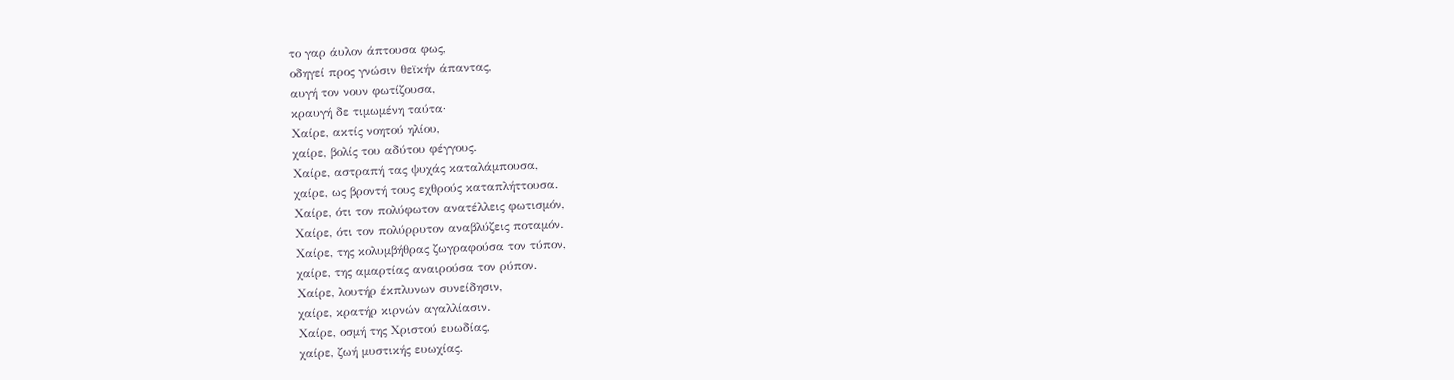το γαρ άυλον άπτουσα φως,
οδηγεί προς γνώσιν θεϊκήν άπαντας,
αυγή τον νουν φωτίζουσα,
κραυγή δε τιμωμένη ταύτα·
Χαίρε, ακτίς νοητού ηλίου,
χαίρε, βολίς του αδύτου φέγγους.
Χαίρε, αστραπή τας ψυχάς καταλάμπουσα,
χαίρε, ως βροντή τους εχθρούς καταπλήττουσα.
Χαίρε, ότι τον πολύφωτον ανατέλλεις φωτισμόν,
Χαίρε, ότι τον πολύρρυτον αναβλύζεις ποταμόν.
Χαίρε, της κολυμβήθρας ζωγραφούσα τον τύπον,
χαίρε, της αμαρτίας αναιρούσα τον ρύπον.
Χαίρε, λουτήρ έκπλυνων συνείδησιν,
χαίρε, κρατήρ κιρνών αγαλλίασιν.
Χαίρε, οσμή της Χριστού ευωδίας,
χαίρε, ζωή μυστικής ευωχίας.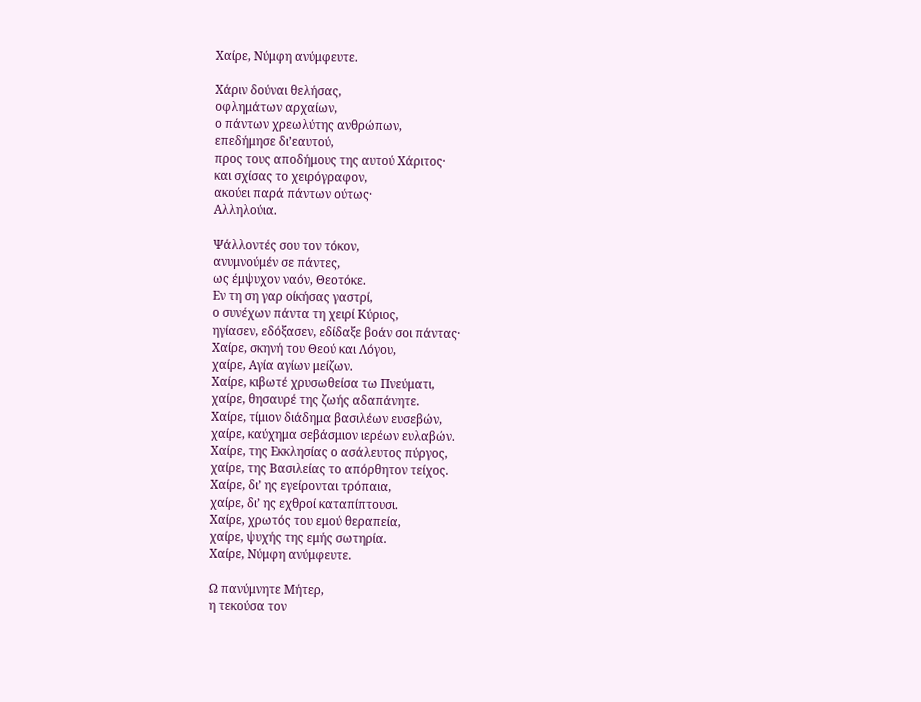Χαίρε, Νύμφη ανύμφευτε.

Χάριν δούναι θελήσας,
οφλημάτων αρχαίων,
ο πάντων χρεωλύτης ανθρώπων,
επεδήμησε δι’εαυτού,
προς τους αποδήμους της αυτού Χάριτος·
και σχίσας το χειρόγραφον,
ακούει παρά πάντων ούτως·
Αλληλούια.

Ψάλλοντές σου τον τόκον,
ανυμνούμέν σε πάντες,
ως έμψυχον ναόν, Θεοτόκε.
Εν τη ση γαρ οίκήσας γαστρί,
ο συνέχων πάντα τη χειρί Κύριος,
ηγίασεν, εδόξασεν, εδίδαξε βοάν σοι πάντας·
Χαίρε, σκηνή του Θεού και Λόγου,
χαίρε, Αγία αγίων μείζων.
Χαίρε, κιβωτέ χρυσωθείσα τω Πνεύματι,
χαίρε, θησαυρέ της ζωής αδαπάνητε.
Χαίρε, τίμιον διάδημα βασιλέων ευσεβών,
χαίρε, καύχημα σεβάσμιον ιερέων ευλαβών.
Χαίρε, της Εκκλησίας ο ασάλευτος πύργος,
χαίρε, της Βασιλείας το απόρθητον τείχος.
Χαίρε, δι’ ης εγείρονται τρόπαια,
χαίρε, δι’ ης εχθροί καταπίπτουσι.
Χαίρε, χρωτός του εμού θεραπεία,
χαίρε, ψυχής της εμής σωτηρία.
Χαίρε, Νύμφη ανύμφευτε.

Ω πανύμνητε Μήτερ,
η τεκούσα τον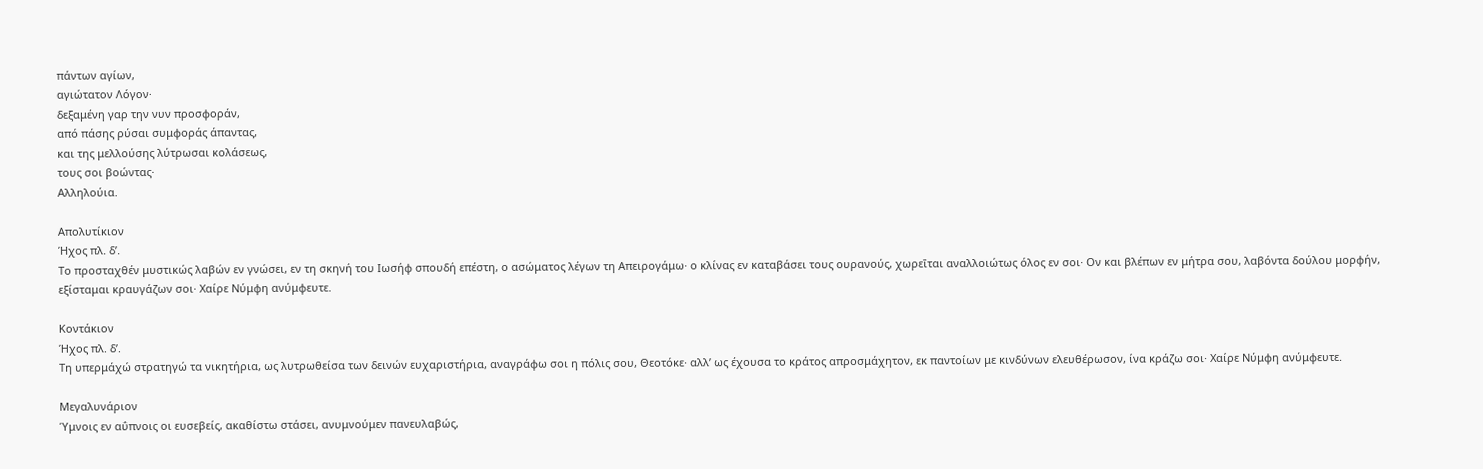πάντων αγίων,
αγιώτατον Λόγον·
δεξαμένη γαρ την νυν προσφοράν,
από πάσης ρύσαι συμφοράς άπαντας,
και της μελλούσης λύτρωσαι κολάσεως,
τους σοι βοώντας·
Αλληλούια.

Απολυτίκιον
Ήχος πλ. δ’.
Το προσταχθέν μυστικώς λαβών εν γνώσει, εν τη σκηνή του Ιωσήφ σπουδή επέστη, ο ασώματος λέγων τη Απειρογάμω· ο κλίνας εν καταβάσει τους ουρανούς, χωρεῑται αναλλοιώτως όλος εν σοι· Ον και βλέπων εν μήτρα σου, λαβόντα δούλου μορφήν, εξίσταμαι κραυγάζων σοι· Χαίρε Νύμφη ανύμφευτε.

Κοντάκιον
Ήχος πλ. δ’.
Τη υπερμάχώ στρατηγώ τα νικητήρια, ως λυτρωθείσα των δεινών ευχαριστήρια, αναγράφω σοι η πόλις σου, Θεοτόκε· αλλ’ ως έχουσα το κράτος απροσμάχητον, εκ παντοίων με κινδύνων ελευθέρωσον, ίνα κράζω σοι· Χαίρε Νύμφη ανύμφευτε.

Μεγαλυνάριον
Ύμνοις εν αΰπνοις οι ευσεβείς, ακαθίστω στάσει, ανυμνούμεν πανευλαβώς,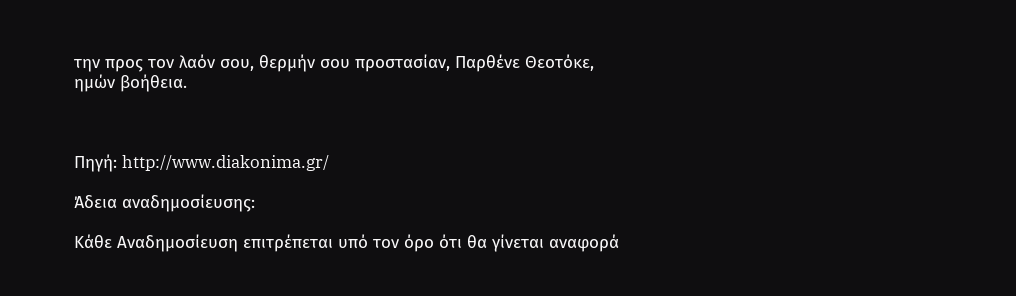την προς τον λαόν σου, θερμήν σου προστασίαν, Παρθένε Θεοτόκε, ημών βοήθεια.



Πηγή: http://www.diakonima.gr/

Άδεια αναδημοσίευσης:

Κάθε Αναδημοσίευση επιτρέπεται υπό τον όρο ότι θα γίνεται αναφορά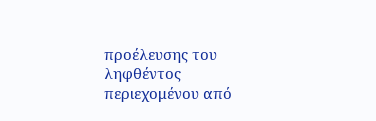προέλευσης του ληφθέντος περιεχομένου από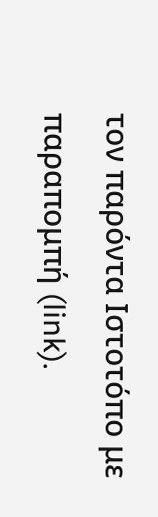τον παρόντα Ιστοτόπο με παραπομπή (link).